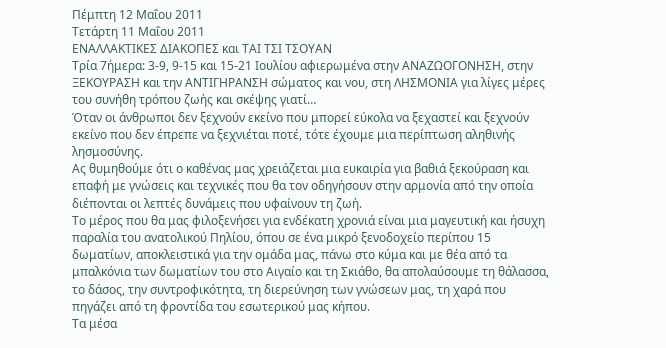Πέμπτη 12 Μαΐου 2011
Τετάρτη 11 Μαΐου 2011
ΕΝΑΛΛΑΚΤΙΚΕΣ ΔΙΑΚΟΠΕΣ και ΤΑΙ ΤΣΙ ΤΣΟΥΑΝ
Τρία 7ήμερα: 3-9, 9-15 και 15-21 Ιουλίου αφιερωμένα στην ΑΝΑΖΩΟΓΟΝΗΣΗ, στην ΞΕΚΟΥΡΑΣΗ και την ΑΝΤΙΓΗΡΑΝΣΗ σώματος και νου, στη ΛΗΣΜΟΝΙΑ για λίγες μέρες του συνήθη τρόπου ζωής και σκέψης γιατί…
Όταν οι άνθρωποι δεν ξεχνούν εκείνο που μπορεί εύκολα να ξεχαστεί και ξεχνούν εκείνο που δεν έπρεπε να ξεχνιέται ποτέ, τότε έχουμε μια περίπτωση αληθινής λησμοσύνης.
Ας θυμηθούμε ότι ο καθένας μας χρειάζεται μια ευκαιρία για βαθιά ξεκούραση και επαφή με γνώσεις και τεχνικές που θα τον οδηγήσουν στην αρμονία από την οποία διέπονται οι λεπτές δυνάμεις που υφαίνουν τη ζωή.
Το μέρος που θα μας φιλοξενήσει για ενδέκατη χρονιά είναι μια μαγευτική και ήσυχη παραλία του ανατολικού Πηλίου, όπου σε ένα μικρό ξενοδοχείο περίπου 15 δωματίων, αποκλειστικά για την ομάδα μας, πάνω στο κύμα και με θέα από τα μπαλκόνια των δωματίων του στο Αιγαίο και τη Σκιάθο, θα απολαύσουμε τη θάλασσα, το δάσος, την συντροφικότητα, τη διερεύνηση των γνώσεων μας, τη χαρά που πηγάζει από τη φροντίδα του εσωτερικού μας κήπου.
Τα μέσα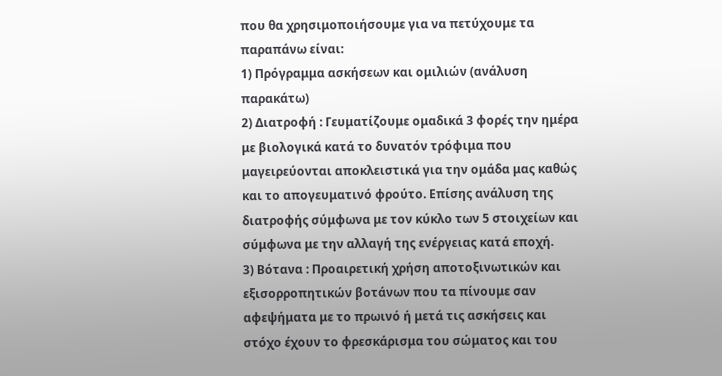που θα χρησιμοποιήσουμε για να πετύχουμε τα παραπάνω είναι:
1) Πρόγραμμα ασκήσεων και ομιλιών (ανάλυση παρακάτω)
2) Διατροφή : Γευματίζουμε ομαδικά 3 φορές την ημέρα με βιολογικά κατά το δυνατόν τρόφιμα που μαγειρεύονται αποκλειστικά για την ομάδα μας καθώς και το απογευματινό φρούτο. Επίσης ανάλυση της διατροφής σύμφωνα με τον κύκλο των 5 στοιχείων και σύμφωνα με την αλλαγή της ενέργειας κατά εποχή.
3) Βότανα : Προαιρετική χρήση αποτοξινωτικών και εξισορροπητικών βοτάνων που τα πίνουμε σαν αφεψήματα με το πρωινό ή μετά τις ασκήσεις και στόχο έχουν το φρεσκάρισμα του σώματος και του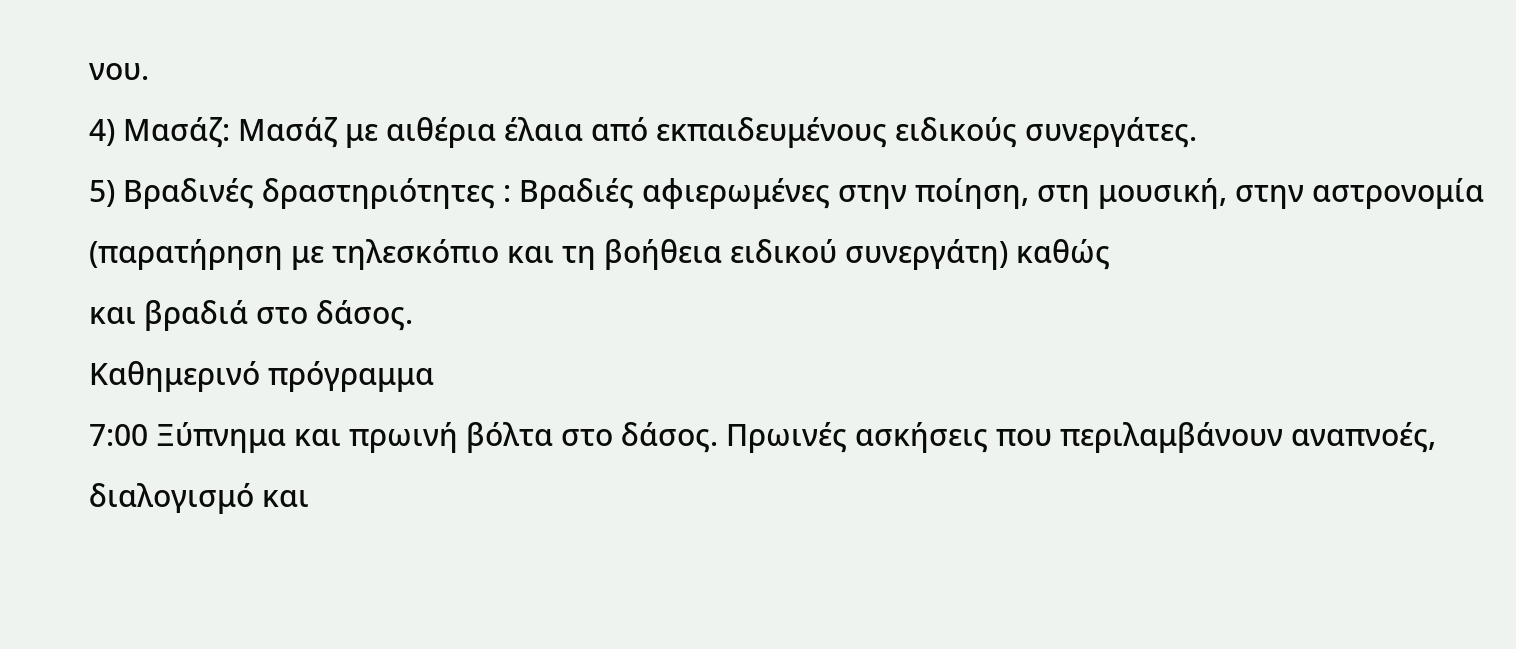νου.
4) Μασάζ: Μασάζ με αιθέρια έλαια από εκπαιδευμένους ειδικούς συνεργάτες.
5) Βραδινές δραστηριότητες : Βραδιές αφιερωμένες στην ποίηση, στη μουσική, στην αστρονομία (παρατήρηση με τηλεσκόπιο και τη βοήθεια ειδικού συνεργάτη) καθώς
και βραδιά στο δάσος.
Καθημερινό πρόγραμμα
7:00 Ξύπνημα και πρωινή βόλτα στο δάσος. Πρωινές ασκήσεις που περιλαμβάνουν αναπνοές, διαλογισμό και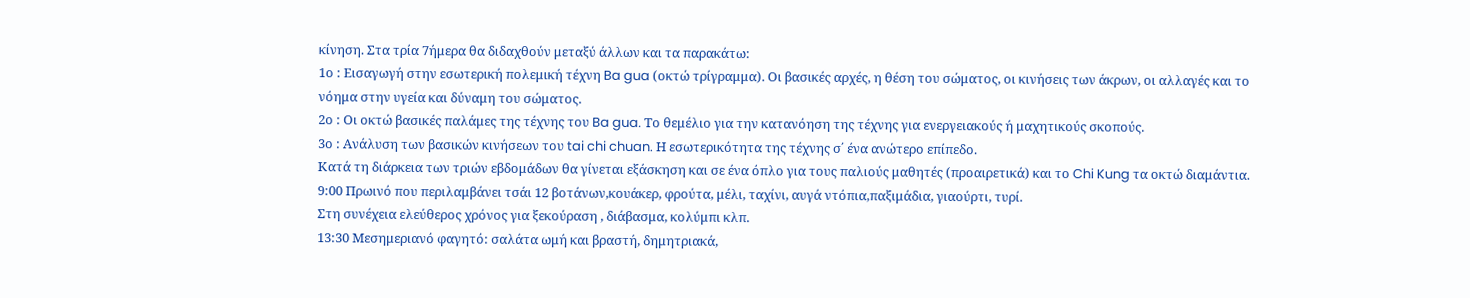κίνηση. Στα τρία 7ήμερα θα διδαχθούν μεταξύ άλλων και τα παρακάτω:
1ο : Εισαγωγή στην εσωτερική πολεμική τέχνη Ba gua (οκτώ τρίγραμμα). Οι βασικές αρχές, η θέση του σώματος, οι κινήσεις των άκρων, οι αλλαγές και το νόημα στην υγεία και δύναμη του σώματος.
2ο : Οι οκτώ βασικές παλάμες της τέχνης του Ba gua. Το θεμέλιο για την κατανόηση της τέχνης για ενεργειακούς ή μαχητικούς σκοπούς.
3ο : Ανάλυση των βασικών κινήσεων του tai chi chuan. Η εσωτερικότητα της τέχνης σ΄ ένα ανώτερο επίπεδο.
Κατά τη διάρκεια των τριών εβδομάδων θα γίνεται εξάσκηση και σε ένα όπλο για τους παλιούς μαθητές (προαιρετικά) και το Chi Kung τα οκτώ διαμάντια.
9:00 Πρωινό που περιλαμβάνει τσάι 12 βοτάνων,κουάκερ, φρούτα, μέλι, ταχίνι, αυγά ντόπια,παξιμάδια, γιαούρτι, τυρί.
Στη συνέχεια ελεύθερος χρόνος για ξεκούραση , διάβασμα, κολύμπι κλπ.
13:30 Μεσημεριανό φαγητό: σαλάτα ωμή και βραστή, δημητριακά,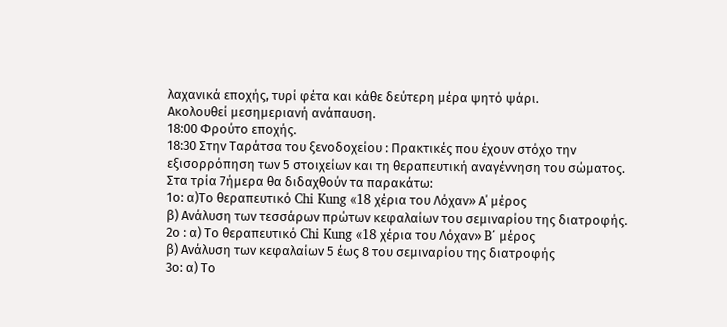λαχανικά εποχής, τυρί φέτα και κάθε δεύτερη μέρα ψητό ψάρι.
Ακολουθεί μεσημεριανή ανάπαυση.
18:00 Φρούτο εποχής.
18:30 Στην Ταράτσα του ξενοδοχείου : Πρακτικές που έχουν στόχο την εξισορρόπηση των 5 στοιχείων και τη θεραπευτική αναγέννηση του σώματος.
Στα τρία 7ήμερα θα διδαχθούν τα παρακάτω:
1ο: α)Το θεραπευτικό Chi Kung «18 χέρια του Λόχαν» Α΄ μέρος
β) Ανάλυση των τεσσάρων πρώτων κεφαλαίων του σεμιναρίου της διατροφής.
2ο : α) Το θεραπευτικό Chi Kung «18 χέρια του Λόχαν» B΄ μέρος
β) Ανάλυση των κεφαλαίων 5 έως 8 του σεμιναρίου της διατροφής
3ο: α) Το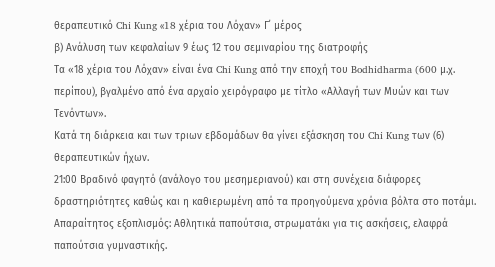θεραπευτικό Chi Kung «18 χέρια του Λόχαν» Γ΄ μέρος
β) Ανάλυση των κεφαλαίων 9 έως 12 του σεμιναρίου της διατροφής
Τα «18 χέρια του Λόχαν» είναι ένα Chi Kung από την εποχή του Bodhidharma (600 μ.χ. περίπου), βγαλμένο από ένα αρχαίο χειρόγραφο με τίτλο «Αλλαγή των Μυών και των Τενόντων».
Κατά τη διάρκεια και των τριων εβδομάδων θα γίνει εξάσκηση του Chi Kung των (6) θεραπευτικών ήχων.
21:00 Βραδινό φαγητό (ανάλογο του μεσημεριανού) και στη συνέχεια διάφορες
δραστηριότητες καθώς και η καθιερωμένη από τα προηγούμενα χρόνια βόλτα στο ποτάμι.
Απαραίτητος εξοπλισμός: Αθλητικά παπούτσια, στρωματάκι για τις ασκήσεις, ελαφρά παπούτσια γυμναστικής.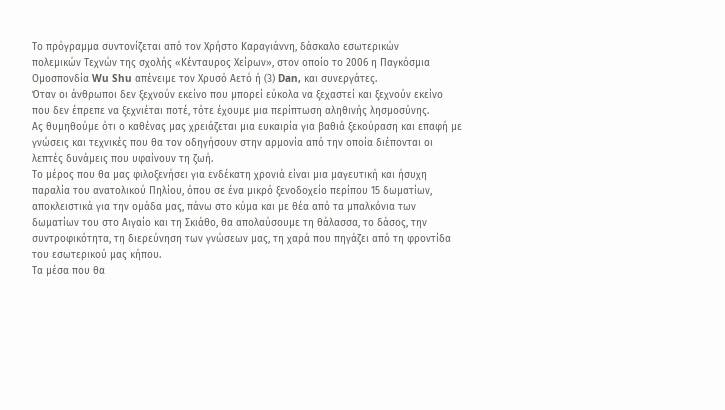Το πρόγραμμα συντονίζεται από τον Χρήστο Καραγιάννη, δάσκαλο εσωτερικών
πολεμικών Τεχνών της σχολής «Κένταυρος Χείρων», στον οποίο το 2006 η Παγκόσμια
Ομοσπονδία Wu Shu απένειμε τον Χρυσό Αετό ή (3) Dan, και συνεργάτες.
Όταν οι άνθρωποι δεν ξεχνούν εκείνο που μπορεί εύκολα να ξεχαστεί και ξεχνούν εκείνο που δεν έπρεπε να ξεχνιέται ποτέ, τότε έχουμε μια περίπτωση αληθινής λησμοσύνης.
Ας θυμηθούμε ότι ο καθένας μας χρειάζεται μια ευκαιρία για βαθιά ξεκούραση και επαφή με γνώσεις και τεχνικές που θα τον οδηγήσουν στην αρμονία από την οποία διέπονται οι λεπτές δυνάμεις που υφαίνουν τη ζωή.
Το μέρος που θα μας φιλοξενήσει για ενδέκατη χρονιά είναι μια μαγευτική και ήσυχη παραλία του ανατολικού Πηλίου, όπου σε ένα μικρό ξενοδοχείο περίπου 15 δωματίων, αποκλειστικά για την ομάδα μας, πάνω στο κύμα και με θέα από τα μπαλκόνια των δωματίων του στο Αιγαίο και τη Σκιάθο, θα απολαύσουμε τη θάλασσα, το δάσος, την συντροφικότητα, τη διερεύνηση των γνώσεων μας, τη χαρά που πηγάζει από τη φροντίδα του εσωτερικού μας κήπου.
Τα μέσα που θα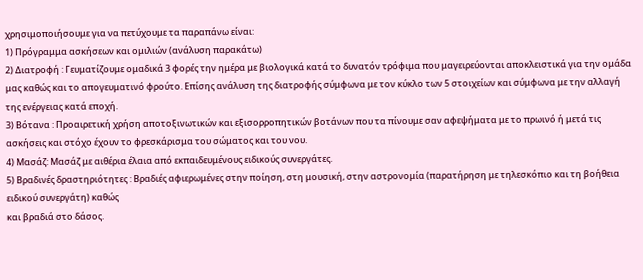χρησιμοποιήσουμε για να πετύχουμε τα παραπάνω είναι:
1) Πρόγραμμα ασκήσεων και ομιλιών (ανάλυση παρακάτω)
2) Διατροφή : Γευματίζουμε ομαδικά 3 φορές την ημέρα με βιολογικά κατά το δυνατόν τρόφιμα που μαγειρεύονται αποκλειστικά για την ομάδα μας καθώς και το απογευματινό φρούτο. Επίσης ανάλυση της διατροφής σύμφωνα με τον κύκλο των 5 στοιχείων και σύμφωνα με την αλλαγή της ενέργειας κατά εποχή.
3) Βότανα : Προαιρετική χρήση αποτοξινωτικών και εξισορροπητικών βοτάνων που τα πίνουμε σαν αφεψήματα με το πρωινό ή μετά τις ασκήσεις και στόχο έχουν το φρεσκάρισμα του σώματος και του νου.
4) Μασάζ: Μασάζ με αιθέρια έλαια από εκπαιδευμένους ειδικούς συνεργάτες.
5) Βραδινές δραστηριότητες : Βραδιές αφιερωμένες στην ποίηση, στη μουσική, στην αστρονομία (παρατήρηση με τηλεσκόπιο και τη βοήθεια ειδικού συνεργάτη) καθώς
και βραδιά στο δάσος.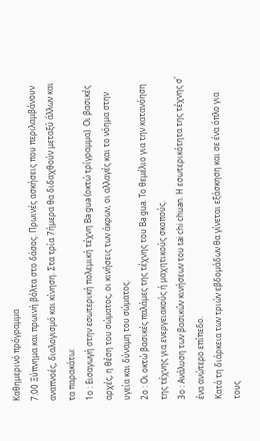Καθημερινό πρόγραμμα
7:00 Ξύπνημα και πρωινή βόλτα στο δάσος. Πρωινές ασκήσεις που περιλαμβάνουν αναπνοές, διαλογισμό και κίνηση. Στα τρία 7ήμερα θα διδαχθούν μεταξύ άλλων και τα παρακάτω:
1ο : Εισαγωγή στην εσωτερική πολεμική τέχνη Ba gua (οκτώ τρίγραμμα). Οι βασικές αρχές, η θέση του σώματος, οι κινήσεις των άκρων, οι αλλαγές και το νόημα στην υγεία και δύναμη του σώματος.
2ο : Οι οκτώ βασικές παλάμες της τέχνης του Ba gua. Το θεμέλιο για την κατανόηση της τέχνης για ενεργειακούς ή μαχητικούς σκοπούς.
3ο : Ανάλυση των βασικών κινήσεων του tai chi chuan. Η εσωτερικότητα της τέχνης σ΄ ένα ανώτερο επίπεδο.
Κατά τη διάρκεια των τριών εβδομάδων θα γίνεται εξάσκηση και σε ένα όπλο για τους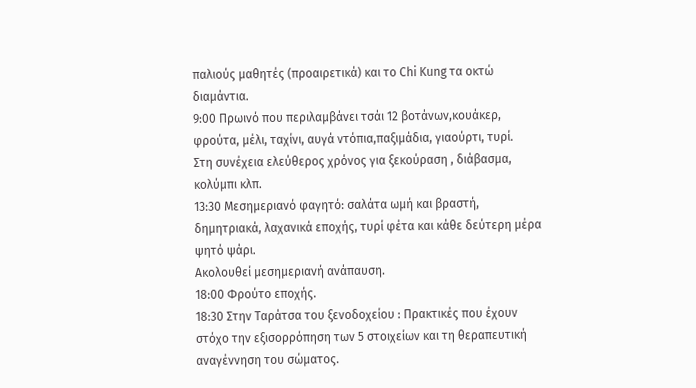παλιούς μαθητές (προαιρετικά) και το Chi Kung τα οκτώ διαμάντια.
9:00 Πρωινό που περιλαμβάνει τσάι 12 βοτάνων,κουάκερ, φρούτα, μέλι, ταχίνι, αυγά ντόπια,παξιμάδια, γιαούρτι, τυρί.
Στη συνέχεια ελεύθερος χρόνος για ξεκούραση , διάβασμα, κολύμπι κλπ.
13:30 Μεσημεριανό φαγητό: σαλάτα ωμή και βραστή, δημητριακά, λαχανικά εποχής, τυρί φέτα και κάθε δεύτερη μέρα ψητό ψάρι.
Ακολουθεί μεσημεριανή ανάπαυση.
18:00 Φρούτο εποχής.
18:30 Στην Ταράτσα του ξενοδοχείου : Πρακτικές που έχουν στόχο την εξισορρόπηση των 5 στοιχείων και τη θεραπευτική αναγέννηση του σώματος.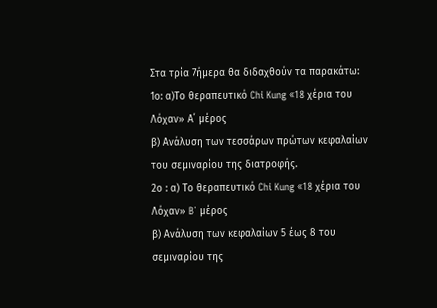Στα τρία 7ήμερα θα διδαχθούν τα παρακάτω:
1ο: α)Το θεραπευτικό Chi Kung «18 χέρια του Λόχαν» Α΄ μέρος
β) Ανάλυση των τεσσάρων πρώτων κεφαλαίων του σεμιναρίου της διατροφής.
2ο : α) Το θεραπευτικό Chi Kung «18 χέρια του Λόχαν» B΄ μέρος
β) Ανάλυση των κεφαλαίων 5 έως 8 του σεμιναρίου της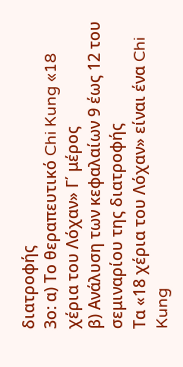διατροφής
3ο: α) Το θεραπευτικό Chi Kung «18 χέρια του Λόχαν» Γ΄ μέρος
β) Ανάλυση των κεφαλαίων 9 έως 12 του σεμιναρίου της διατροφής
Τα «18 χέρια του Λόχαν» είναι ένα Chi Kung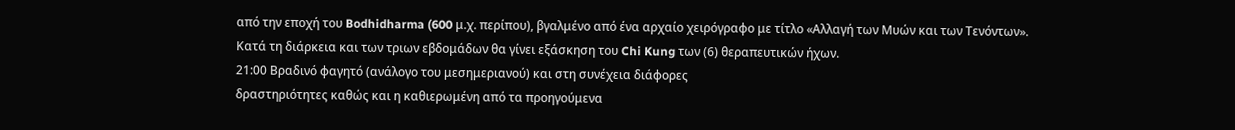από την εποχή του Bodhidharma (600 μ.χ. περίπου), βγαλμένο από ένα αρχαίο χειρόγραφο με τίτλο «Αλλαγή των Μυών και των Τενόντων».
Κατά τη διάρκεια και των τριων εβδομάδων θα γίνει εξάσκηση του Chi Kung των (6) θεραπευτικών ήχων.
21:00 Βραδινό φαγητό (ανάλογο του μεσημεριανού) και στη συνέχεια διάφορες
δραστηριότητες καθώς και η καθιερωμένη από τα προηγούμενα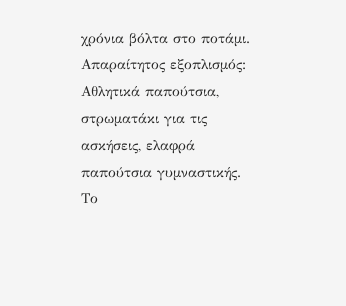χρόνια βόλτα στο ποτάμι.
Απαραίτητος εξοπλισμός: Αθλητικά παπούτσια, στρωματάκι για τις ασκήσεις, ελαφρά παπούτσια γυμναστικής.
Το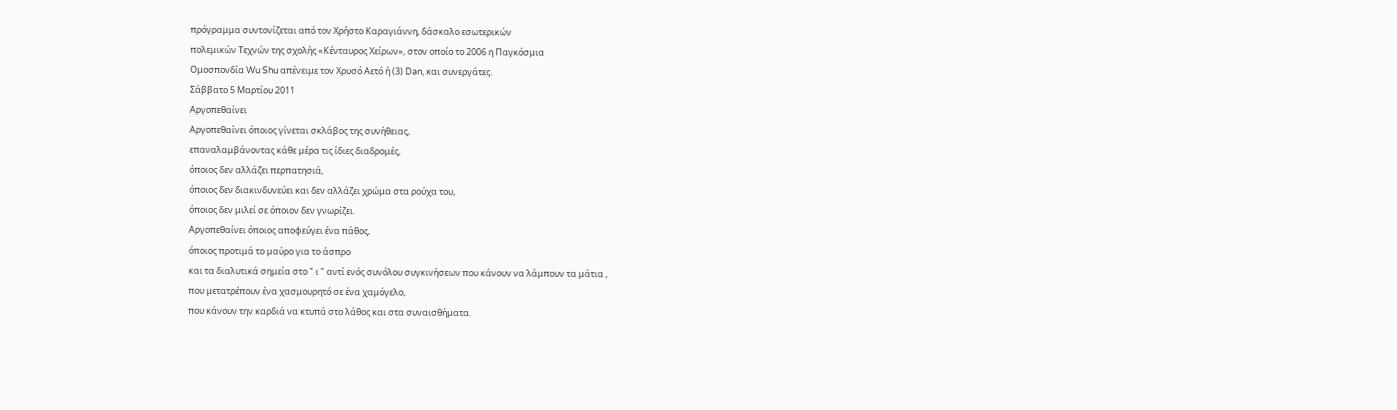πρόγραμμα συντονίζεται από τον Χρήστο Καραγιάννη, δάσκαλο εσωτερικών
πολεμικών Τεχνών της σχολής «Κένταυρος Χείρων», στον οποίο το 2006 η Παγκόσμια
Ομοσπονδία Wu Shu απένειμε τον Χρυσό Αετό ή (3) Dan, και συνεργάτες.
Σάββατο 5 Μαρτίου 2011
Αργοπεθαίνει
Αργοπεθαίνει όποιος γίνεται σκλάβος της συνήθειας,
επαναλαμβάνοντας κάθε μέρα τις ίδιες διαδρομές,
όποιος δεν αλλάζει περπατησιά,
όποιος δεν διακινδυνεύει και δεν αλλάζει χρώμα στα ρούχα του,
όποιος δεν μιλεί σε όποιον δεν γνωρίζει.
Αργοπεθαίνει όποιος αποφεύγει ένα πάθος,
όποιος προτιμά το μαύρο για το άσπρο
και τα διαλυτικά σημεία στο " ι " αντί ενός συνόλου συγκινήσεων που κάνουν να λάμπουν τα μάτια ,
που μετατρέπουν ένα χασμουρητό σε ένα χαμόγελο,
που κάνουν την καρδιά να κτυπά στο λάθος και στα συναισθήματα.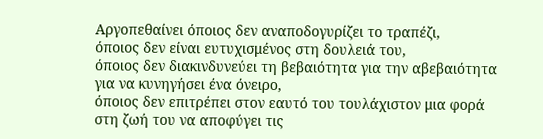Αργοπεθαίνει όποιος δεν αναποδογυρίζει το τραπέζι,
όποιος δεν είναι ευτυχισμένος στη δουλειά του,
όποιος δεν διακινδυνεύει τη βεβαιότητα για την αβεβαιότητα για να κυνηγήσει ένα όνειρο,
όποιος δεν επιτρέπει στον εαυτό του τουλάχιστον μια φορά στη ζωή του να αποφύγει τις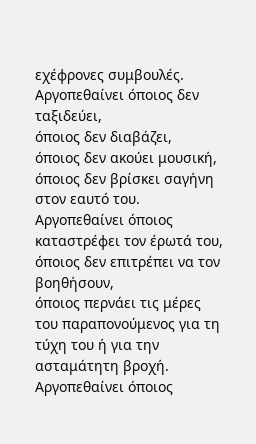εχέφρονες συμβουλές.
Αργοπεθαίνει όποιος δεν ταξιδεύει,
όποιος δεν διαβάζει,
όποιος δεν ακούει μουσική,
όποιος δεν βρίσκει σαγήνη στον εαυτό του.
Αργοπεθαίνει όποιος καταστρέφει τον έρωτά του,
όποιος δεν επιτρέπει να τον βοηθήσουν,
όποιος περνάει τις μέρες του παραπονούμενος για τη τύχη του ή για την ασταμάτητη βροχή.
Αργοπεθαίνει όποιος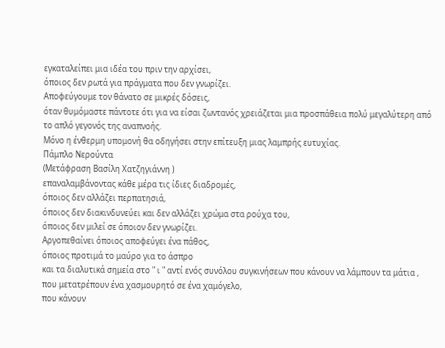εγκαταλείπει μια ιδέα του πριν την αρχίσει,
όποιος δεν ρωτά για πράγματα που δεν γνωρίζει.
Αποφεύγουμε τον θάνατο σε μικρές δόσεις,
όταν θυμόμαστε πάντοτε ότι για να είσαι ζωντανός χρειάζεται μια προσπάθεια πολύ μεγαλύτερη από το απλό γεγονός της αναπνοής.
Μόνο η ένθερμη υπομονή θα οδηγήσει στην επίτευξη μιας λαμπρής ευτυχίας.
Πάμπλο Νερούντα
(Μετάφραση Βασίλη Χατζηγιάννη )
επαναλαμβάνοντας κάθε μέρα τις ίδιες διαδρομές,
όποιος δεν αλλάζει περπατησιά,
όποιος δεν διακινδυνεύει και δεν αλλάζει χρώμα στα ρούχα του,
όποιος δεν μιλεί σε όποιον δεν γνωρίζει.
Αργοπεθαίνει όποιος αποφεύγει ένα πάθος,
όποιος προτιμά το μαύρο για το άσπρο
και τα διαλυτικά σημεία στο " ι " αντί ενός συνόλου συγκινήσεων που κάνουν να λάμπουν τα μάτια ,
που μετατρέπουν ένα χασμουρητό σε ένα χαμόγελο,
που κάνουν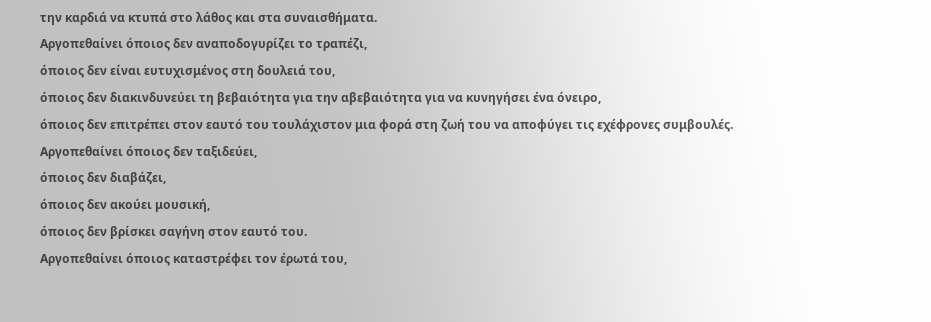την καρδιά να κτυπά στο λάθος και στα συναισθήματα.
Αργοπεθαίνει όποιος δεν αναποδογυρίζει το τραπέζι,
όποιος δεν είναι ευτυχισμένος στη δουλειά του,
όποιος δεν διακινδυνεύει τη βεβαιότητα για την αβεβαιότητα για να κυνηγήσει ένα όνειρο,
όποιος δεν επιτρέπει στον εαυτό του τουλάχιστον μια φορά στη ζωή του να αποφύγει τις εχέφρονες συμβουλές.
Αργοπεθαίνει όποιος δεν ταξιδεύει,
όποιος δεν διαβάζει,
όποιος δεν ακούει μουσική,
όποιος δεν βρίσκει σαγήνη στον εαυτό του.
Αργοπεθαίνει όποιος καταστρέφει τον έρωτά του,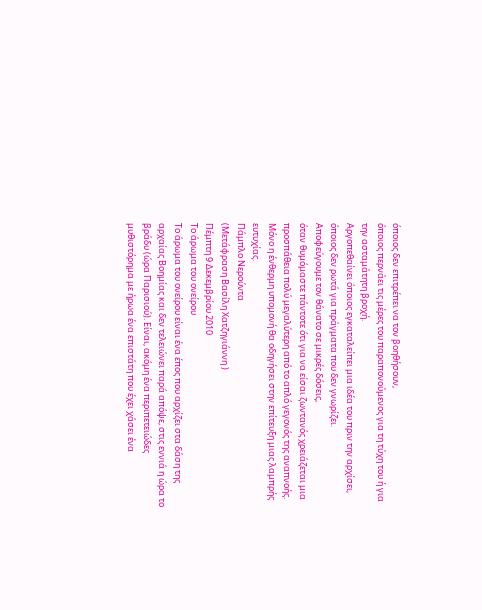όποιος δεν επιτρέπει να τον βοηθήσουν,
όποιος περνάει τις μέρες του παραπονούμενος για τη τύχη του ή για την ασταμάτητη βροχή.
Αργοπεθαίνει όποιος εγκαταλείπει μια ιδέα του πριν την αρχίσει,
όποιος δεν ρωτά για πράγματα που δεν γνωρίζει.
Αποφεύγουμε τον θάνατο σε μικρές δόσεις,
όταν θυμόμαστε πάντοτε ότι για να είσαι ζωντανός χρειάζεται μια προσπάθεια πολύ μεγαλύτερη από το απλό γεγονός της αναπνοής.
Μόνο η ένθερμη υπομονή θα οδηγήσει στην επίτευξη μιας λαμπρής ευτυχίας.
Πάμπλο Νερούντα
(Μετάφραση Βασίλη Χατζηγιάννη )
Πέμπτη 9 Δεκεμβρίου 2010
Το άρωμα του ονείρου
Το άρωμα του ονείρου είναι ένα έπος που αρχίζει στα δάση της αρχαίας Βοημίας και δεν τελειώνει παρά απόψε, στις εννιά η ώρα το βράδυ (ώρα Παρισιού). Είναι, ακόμη ένα περιπετειώδες μυθιστόρημα με ήρωα ένα επιστάτη που έχει χάσει ένα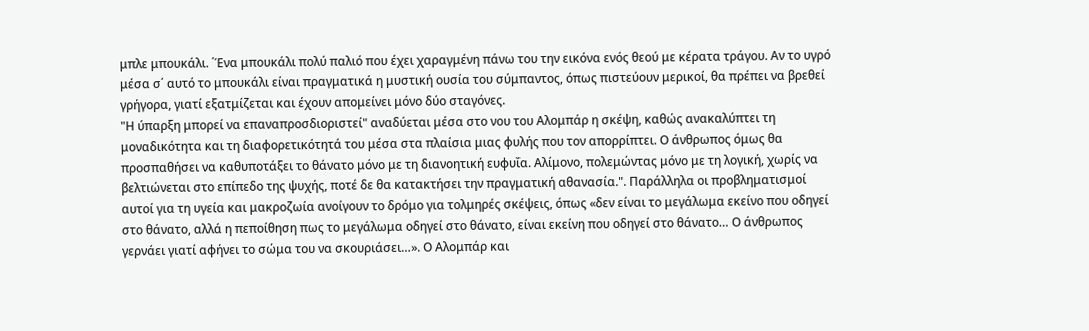μπλε μπουκάλι. ΄Ένα μπουκάλι πολύ παλιό που έχει χαραγμένη πάνω του την εικόνα ενός θεού με κέρατα τράγου. Αν το υγρό μέσα σ΄ αυτό το μπουκάλι είναι πραγματικά η μυστική ουσία του σύμπαντος, όπως πιστεύουν μερικοί, θα πρέπει να βρεθεί γρήγορα, γιατί εξατμίζεται και έχουν απομείνει μόνο δύο σταγόνες.
"Η ύπαρξη μπορεί να επαναπροσδιοριστεί" αναδύεται μέσα στο νου του Αλομπάρ η σκέψη, καθώς ανακαλύπτει τη μοναδικότητα και τη διαφορετικότητά του μέσα στα πλαίσια μιας φυλής που τον απορρίπτει. Ο άνθρωπος όμως θα προσπαθήσει να καθυποτάξει το θάνατο μόνο με τη διανοητική ευφυΐα. Αλίμονο, πολεμώντας μόνο με τη λογική, χωρίς να βελτιώνεται στο επίπεδο της ψυχής, ποτέ δε θα κατακτήσει την πραγματική αθανασία.". Παράλληλα οι προβληματισμοί αυτοί για τη υγεία και μακροζωία ανοίγουν το δρόμο για τολμηρές σκέψεις, όπως «δεν είναι το μεγάλωμα εκείνο που οδηγεί στο θάνατο, αλλά η πεποίθηση πως το μεγάλωμα οδηγεί στο θάνατο, είναι εκείνη που οδηγεί στο θάνατο… Ο άνθρωπος γερνάει γιατί αφήνει το σώμα του να σκουριάσει…». Ο Αλομπάρ και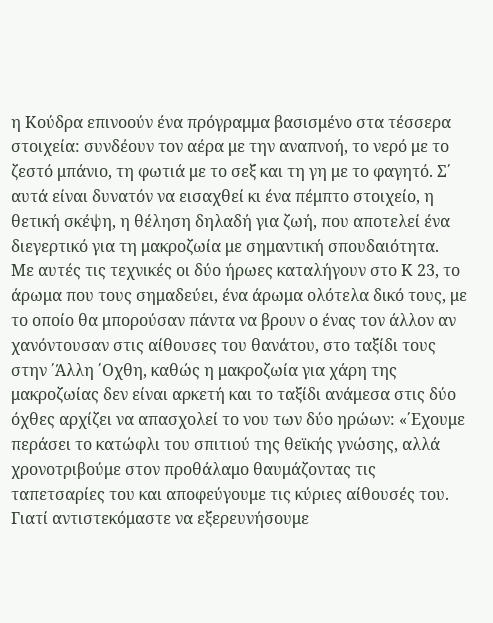η Κούδρα επινοούν ένα πρόγραμμα βασισμένο στα τέσσερα στοιχεία: συνδέουν τον αέρα με την αναπνοή, το νερό με το ζεστό μπάνιο, τη φωτιά με το σεξ και τη γη με το φαγητό. Σ΄ αυτά είναι δυνατόν να εισαχθεί κι ένα πέμπτο στοιχείο, η θετική σκέψη, η θέληση δηλαδή για ζωή, που αποτελεί ένα διεγερτικό για τη μακροζωία με σημαντική σπουδαιότητα.
Με αυτές τις τεχνικές οι δύο ήρωες καταλήγουν στο Κ 23, το άρωμα που τους σημαδεύει, ένα άρωμα ολότελα δικό τους, με το οποίο θα μπορούσαν πάντα να βρουν ο ένας τον άλλον αν χανόντουσαν στις αίθουσες του θανάτου, στο ταξίδι τους στην ΄Άλλη ΄Οχθη, καθώς η μακροζωία για χάρη της μακροζωίας δεν είναι αρκετή και το ταξίδι ανάμεσα στις δύο όχθες αρχίζει να απασχολεί το νου των δύο ηρώων: «΄Εχουμε περάσει το κατώφλι του σπιτιού της θεϊκής γνώσης, αλλά χρονοτριβούμε στον προθάλαμο θαυμάζοντας τις ταπετσαρίες του και αποφεύγουμε τις κύριες αίθουσές του. Γιατί αντιστεκόμαστε να εξερευνήσουμε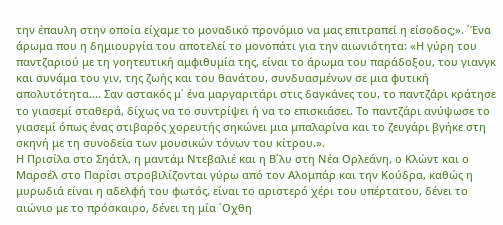την έπαυλη στην οποία είχαμε το μοναδικό προνόμιο να μας επιτραπεί η είσοδος;». ΄Ένα άρωμα που η δημιουργία του αποτελεί το μονοπάτι για την αιωνιότητα: «Η γύρη του παντζαριού με τη γοητευτική αμφιθυμία της, είναι το άρωμα του παράδοξου, του γιανγκ και συνάμα του γιν, της ζωής και του θανάτου, συνδυασμένων σε μια φυτική απολυτότητα…. Σαν αστακός μ΄ ένα μαργαριτάρι στις δαγκάνες του, το παντζάρι κράτησε το γιασεμί σταθερά, δίχως να το συντρίψει ή να το επισκιάσει. Το παντζάρι ανύψωσε το γιασεμί όπως ένας στιβαρός χορευτής σηκώνει μια μπαλαρίνα και το ζευγάρι βγήκε στη σκηνή με τη συνοδεία των μουσικών τόνων του κίτρου.».
Η Πρισίλα στο Σηάτλ, η μαντάμ Ντεβαλιέ και η Β΄λυ στη Νέα Ορλεάνη, ο Κλώντ και ο Μαρσέλ στο Παρίσι στροβιλίζονται γύρω από τον Αλομπάρ και την Κούδρα, καθώς η μυρωδιά είναι η αδελφή του φωτός, είναι το αριστερό χέρι του υπέρτατου, δένει το αιώνιο με το πρόσκαιρο, δένει τη μία ΄Οχθη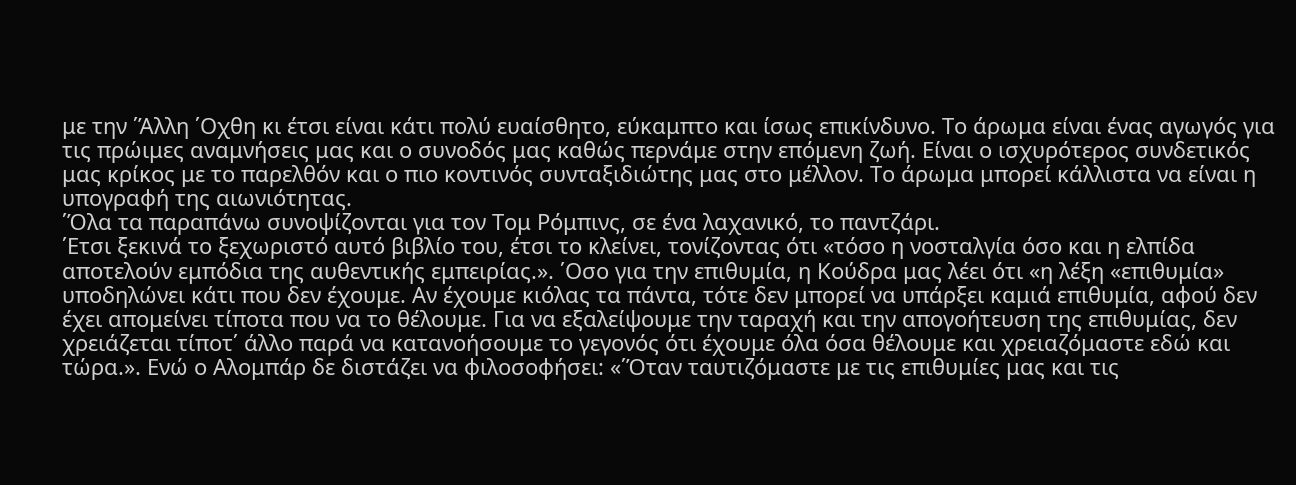με την ΄Άλλη ΄Οχθη κι έτσι είναι κάτι πολύ ευαίσθητο, εύκαμπτο και ίσως επικίνδυνο. Το άρωμα είναι ένας αγωγός για τις πρώιμες αναμνήσεις μας και ο συνοδός μας καθώς περνάμε στην επόμενη ζωή. Είναι ο ισχυρότερος συνδετικός μας κρίκος με το παρελθόν και ο πιο κοντινός συνταξιδιώτης μας στο μέλλον. Το άρωμα μπορεί κάλλιστα να είναι η υπογραφή της αιωνιότητας.
΄Όλα τα παραπάνω συνοψίζονται για τον Τομ Ρόμπινς, σε ένα λαχανικό, το παντζάρι.
΄Ετσι ξεκινά το ξεχωριστό αυτό βιβλίο του, έτσι το κλείνει, τονίζοντας ότι «τόσο η νοσταλγία όσο και η ελπίδα αποτελούν εμπόδια της αυθεντικής εμπειρίας.». ΄Οσο για την επιθυμία, η Κούδρα μας λέει ότι «η λέξη «επιθυμία» υποδηλώνει κάτι που δεν έχουμε. Αν έχουμε κιόλας τα πάντα, τότε δεν μπορεί να υπάρξει καμιά επιθυμία, αφού δεν έχει απομείνει τίποτα που να το θέλουμε. Για να εξαλείψουμε την ταραχή και την απογοήτευση της επιθυμίας, δεν χρειάζεται τίποτ΄ άλλο παρά να κατανοήσουμε το γεγονός ότι έχουμε όλα όσα θέλουμε και χρειαζόμαστε εδώ και τώρα.». Ενώ ο Αλομπάρ δε διστάζει να φιλοσοφήσει: «΄Όταν ταυτιζόμαστε με τις επιθυμίες μας και τις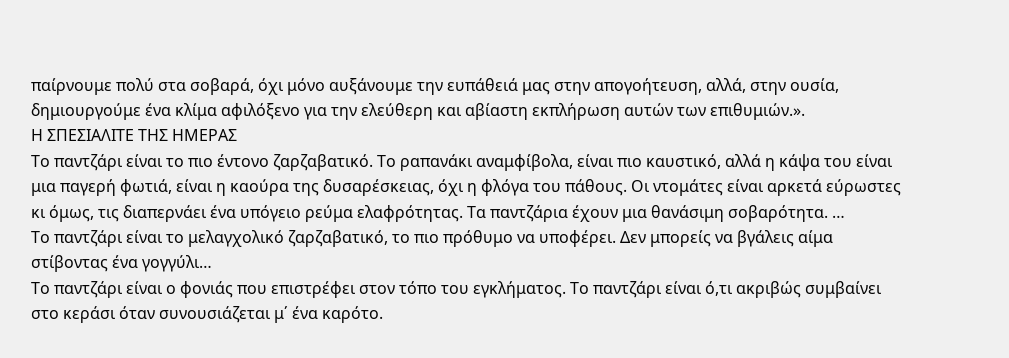παίρνουμε πολύ στα σοβαρά, όχι μόνο αυξάνουμε την ευπάθειά μας στην απογοήτευση, αλλά, στην ουσία, δημιουργούμε ένα κλίμα αφιλόξενο για την ελεύθερη και αβίαστη εκπλήρωση αυτών των επιθυμιών.».
Η ΣΠΕΣΙΑΛΙΤΕ ΤΗΣ ΗΜΕΡΑΣ
Το παντζάρι είναι το πιο έντονο ζαρζαβατικό. Το ραπανάκι αναμφίβολα, είναι πιο καυστικό, αλλά η κάψα του είναι μια παγερή φωτιά, είναι η καούρα της δυσαρέσκειας, όχι η φλόγα του πάθους. Οι ντομάτες είναι αρκετά εύρωστες κι όμως, τις διαπερνάει ένα υπόγειο ρεύμα ελαφρότητας. Τα παντζάρια έχουν μια θανάσιμη σοβαρότητα. …
Το παντζάρι είναι το μελαγχολικό ζαρζαβατικό, το πιο πρόθυμο να υποφέρει. Δεν μπορείς να βγάλεις αίμα στίβοντας ένα γογγύλι…
Το παντζάρι είναι ο φονιάς που επιστρέφει στον τόπο του εγκλήματος. Το παντζάρι είναι ό,τι ακριβώς συμβαίνει στο κεράσι όταν συνουσιάζεται μ΄ ένα καρότο.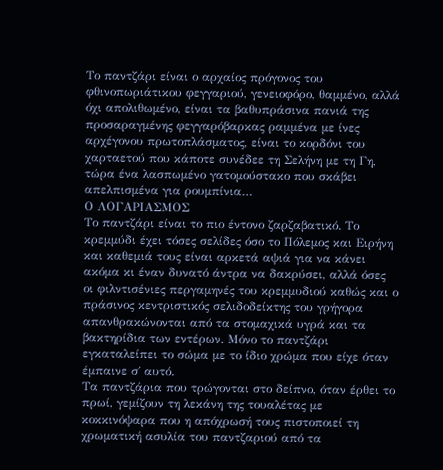Το παντζάρι είναι ο αρχαίος πρόγονος του φθινοπωριάτικου φεγγαριού, γενειοφόρο, θαμμένο, αλλά όχι απολιθωμένο, είναι τα βαθυπράσινα πανιά της προσαραγμένης φεγγαρόβαρκας ραμμένα με ίνες αρχέγονου πρωτοπλάσματος, είναι το κορδόνι του χαρταετού που κάποτε συνέδεε τη Σελήνη με τη Γη, τώρα ένα λασπωμένο γατομούστακο που σκάβει απελπισμένα για ρουμπίνια…
Ο ΛΟΓΑΡΙΑΣΜΟΣ
Το παντζάρι είναι το πιο έντονο ζαρζαβατικό. Το κρεμμύδι έχει τόσες σελίδες όσο το Πόλεμος και Ειρήνη και καθεμιά τους είναι αρκετά αψιά για να κάνει ακόμα κι έναν δυνατό άντρα να δακρύσει, αλλά όσες οι φιλντισένιες περγαμηνές του κρεμμυδιού καθώς και ο πράσινος κεντριστικός σελιδοδείκτης του γρήγορα απανθρακώνονται από τα στομαχικά υγρά και τα βακτηρίδια των εντέρων. Μόνο το παντζάρι εγκαταλείπει το σώμα με το ίδιο χρώμα που είχε όταν έμπαινε σ΄ αυτό.
Τα παντζάρια που τρώγονται στο δείπνο, όταν έρθει το πρωί, γεμίζουν τη λεκάνη της τουαλέτας με κοκκινόψαρα που η απόχρωσή τους πιστοποιεί τη χρωματική ασυλία του παντζαριού από τα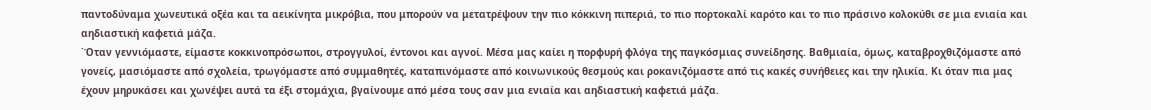παντοδύναμα χωνευτικά οξέα και τα αεικίνητα μικρόβια, που μπορούν να μετατρέψουν την πιο κόκκινη πιπεριά, το πιο πορτοκαλί καρότο και το πιο πράσινο κολοκύθι σε μια ενιαία και αηδιαστική καφετιά μάζα.
΄Όταν γεννιόμαστε, είμαστε κοκκινοπρόσωποι, στρογγυλοί, έντονοι και αγνοί. Μέσα μας καίει η πορφυρή φλόγα της παγκόσμιας συνείδησης. Βαθμιαία, όμως, καταβροχθιζόμαστε από γονείς, μασιόμαστε από σχολεία, τρωγόμαστε από συμμαθητές, καταπινόμαστε από κοινωνικούς θεσμούς και ροκανιζόμαστε από τις κακές συνήθειες και την ηλικία. Κι όταν πια μας έχουν μηρυκάσει και χωνέψει αυτά τα έξι στομάχια, βγαίνουμε από μέσα τους σαν μια ενιαία και αηδιαστική καφετιά μάζα.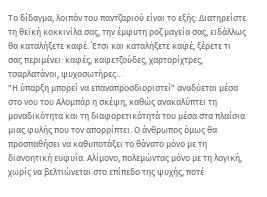Το δίδαγμα, λοιπόν του παντζαριού είναι το εξής: Διατηρείστε τη θεϊκή κοκκινίλα σας, την έμφυτη ροζ μαγεία σας, ειδάλλως θα καταλήξετε καφέ. ΄Ετσι και καταλήξετε καφέ, ξέρετε τι σας περιμένει: καφές, καφετζούδες, χαρτορίχτρες, τσαρλατάνοι, ψυχοσωτήρες…
"Η ύπαρξη μπορεί να επαναπροσδιοριστεί" αναδύεται μέσα στο νου του Αλομπάρ η σκέψη, καθώς ανακαλύπτει τη μοναδικότητα και τη διαφορετικότητά του μέσα στα πλαίσια μιας φυλής που τον απορρίπτει. Ο άνθρωπος όμως θα προσπαθήσει να καθυποτάξει το θάνατο μόνο με τη διανοητική ευφυΐα. Αλίμονο, πολεμώντας μόνο με τη λογική, χωρίς να βελτιώνεται στο επίπεδο της ψυχής, ποτέ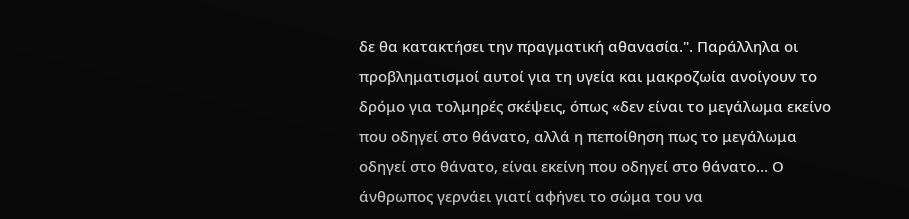δε θα κατακτήσει την πραγματική αθανασία.". Παράλληλα οι προβληματισμοί αυτοί για τη υγεία και μακροζωία ανοίγουν το δρόμο για τολμηρές σκέψεις, όπως «δεν είναι το μεγάλωμα εκείνο που οδηγεί στο θάνατο, αλλά η πεποίθηση πως το μεγάλωμα οδηγεί στο θάνατο, είναι εκείνη που οδηγεί στο θάνατο… Ο άνθρωπος γερνάει γιατί αφήνει το σώμα του να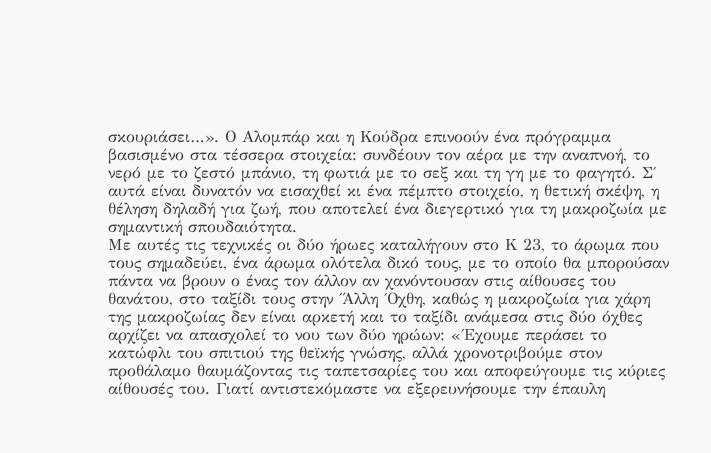σκουριάσει…». Ο Αλομπάρ και η Κούδρα επινοούν ένα πρόγραμμα βασισμένο στα τέσσερα στοιχεία: συνδέουν τον αέρα με την αναπνοή, το νερό με το ζεστό μπάνιο, τη φωτιά με το σεξ και τη γη με το φαγητό. Σ΄ αυτά είναι δυνατόν να εισαχθεί κι ένα πέμπτο στοιχείο, η θετική σκέψη, η θέληση δηλαδή για ζωή, που αποτελεί ένα διεγερτικό για τη μακροζωία με σημαντική σπουδαιότητα.
Με αυτές τις τεχνικές οι δύο ήρωες καταλήγουν στο Κ 23, το άρωμα που τους σημαδεύει, ένα άρωμα ολότελα δικό τους, με το οποίο θα μπορούσαν πάντα να βρουν ο ένας τον άλλον αν χανόντουσαν στις αίθουσες του θανάτου, στο ταξίδι τους στην ΄Άλλη ΄Οχθη, καθώς η μακροζωία για χάρη της μακροζωίας δεν είναι αρκετή και το ταξίδι ανάμεσα στις δύο όχθες αρχίζει να απασχολεί το νου των δύο ηρώων: «΄Εχουμε περάσει το κατώφλι του σπιτιού της θεϊκής γνώσης, αλλά χρονοτριβούμε στον προθάλαμο θαυμάζοντας τις ταπετσαρίες του και αποφεύγουμε τις κύριες αίθουσές του. Γιατί αντιστεκόμαστε να εξερευνήσουμε την έπαυλη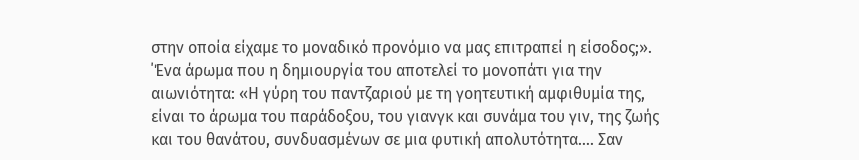στην οποία είχαμε το μοναδικό προνόμιο να μας επιτραπεί η είσοδος;». ΄Ένα άρωμα που η δημιουργία του αποτελεί το μονοπάτι για την αιωνιότητα: «Η γύρη του παντζαριού με τη γοητευτική αμφιθυμία της, είναι το άρωμα του παράδοξου, του γιανγκ και συνάμα του γιν, της ζωής και του θανάτου, συνδυασμένων σε μια φυτική απολυτότητα…. Σαν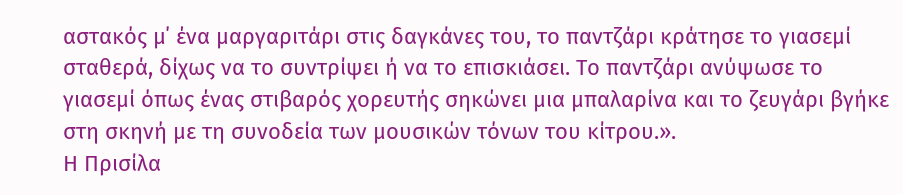αστακός μ΄ ένα μαργαριτάρι στις δαγκάνες του, το παντζάρι κράτησε το γιασεμί σταθερά, δίχως να το συντρίψει ή να το επισκιάσει. Το παντζάρι ανύψωσε το γιασεμί όπως ένας στιβαρός χορευτής σηκώνει μια μπαλαρίνα και το ζευγάρι βγήκε στη σκηνή με τη συνοδεία των μουσικών τόνων του κίτρου.».
Η Πρισίλα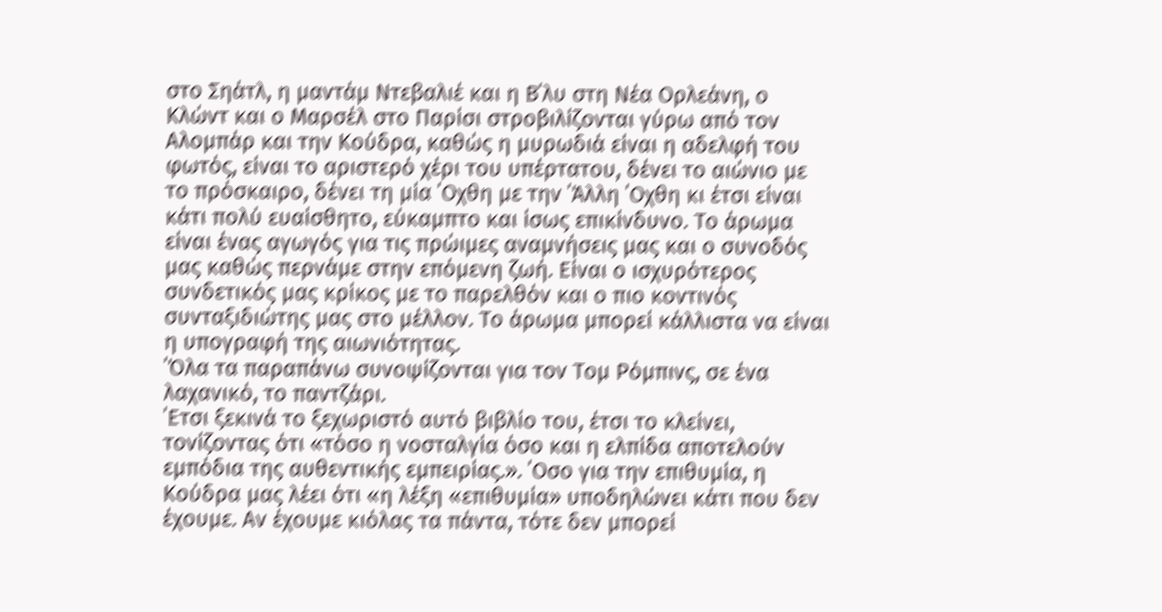στο Σηάτλ, η μαντάμ Ντεβαλιέ και η Β΄λυ στη Νέα Ορλεάνη, ο Κλώντ και ο Μαρσέλ στο Παρίσι στροβιλίζονται γύρω από τον Αλομπάρ και την Κούδρα, καθώς η μυρωδιά είναι η αδελφή του φωτός, είναι το αριστερό χέρι του υπέρτατου, δένει το αιώνιο με το πρόσκαιρο, δένει τη μία ΄Οχθη με την ΄Άλλη ΄Οχθη κι έτσι είναι κάτι πολύ ευαίσθητο, εύκαμπτο και ίσως επικίνδυνο. Το άρωμα είναι ένας αγωγός για τις πρώιμες αναμνήσεις μας και ο συνοδός μας καθώς περνάμε στην επόμενη ζωή. Είναι ο ισχυρότερος συνδετικός μας κρίκος με το παρελθόν και ο πιο κοντινός συνταξιδιώτης μας στο μέλλον. Το άρωμα μπορεί κάλλιστα να είναι η υπογραφή της αιωνιότητας.
΄Όλα τα παραπάνω συνοψίζονται για τον Τομ Ρόμπινς, σε ένα λαχανικό, το παντζάρι.
΄Ετσι ξεκινά το ξεχωριστό αυτό βιβλίο του, έτσι το κλείνει, τονίζοντας ότι «τόσο η νοσταλγία όσο και η ελπίδα αποτελούν εμπόδια της αυθεντικής εμπειρίας.». ΄Οσο για την επιθυμία, η Κούδρα μας λέει ότι «η λέξη «επιθυμία» υποδηλώνει κάτι που δεν έχουμε. Αν έχουμε κιόλας τα πάντα, τότε δεν μπορεί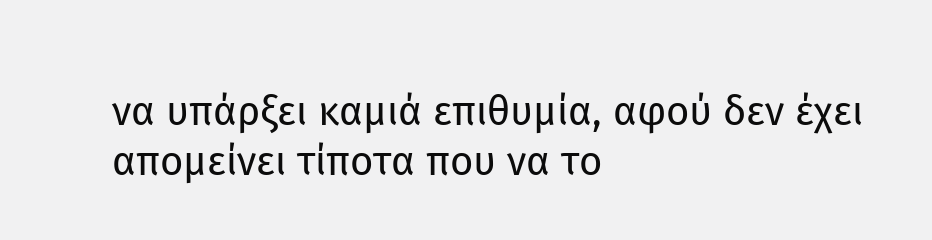να υπάρξει καμιά επιθυμία, αφού δεν έχει απομείνει τίποτα που να το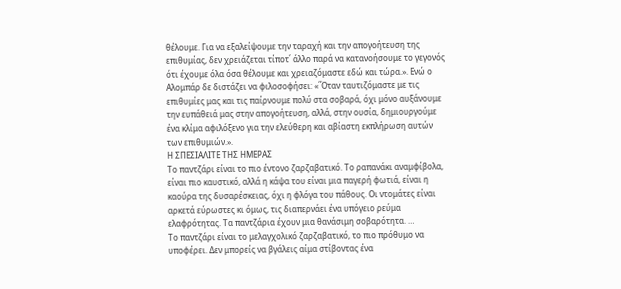θέλουμε. Για να εξαλείψουμε την ταραχή και την απογοήτευση της επιθυμίας, δεν χρειάζεται τίποτ΄ άλλο παρά να κατανοήσουμε το γεγονός ότι έχουμε όλα όσα θέλουμε και χρειαζόμαστε εδώ και τώρα.». Ενώ ο Αλομπάρ δε διστάζει να φιλοσοφήσει: «΄Όταν ταυτιζόμαστε με τις επιθυμίες μας και τις παίρνουμε πολύ στα σοβαρά, όχι μόνο αυξάνουμε την ευπάθειά μας στην απογοήτευση, αλλά, στην ουσία, δημιουργούμε ένα κλίμα αφιλόξενο για την ελεύθερη και αβίαστη εκπλήρωση αυτών των επιθυμιών.».
Η ΣΠΕΣΙΑΛΙΤΕ ΤΗΣ ΗΜΕΡΑΣ
Το παντζάρι είναι το πιο έντονο ζαρζαβατικό. Το ραπανάκι αναμφίβολα, είναι πιο καυστικό, αλλά η κάψα του είναι μια παγερή φωτιά, είναι η καούρα της δυσαρέσκειας, όχι η φλόγα του πάθους. Οι ντομάτες είναι αρκετά εύρωστες κι όμως, τις διαπερνάει ένα υπόγειο ρεύμα ελαφρότητας. Τα παντζάρια έχουν μια θανάσιμη σοβαρότητα. …
Το παντζάρι είναι το μελαγχολικό ζαρζαβατικό, το πιο πρόθυμο να υποφέρει. Δεν μπορείς να βγάλεις αίμα στίβοντας ένα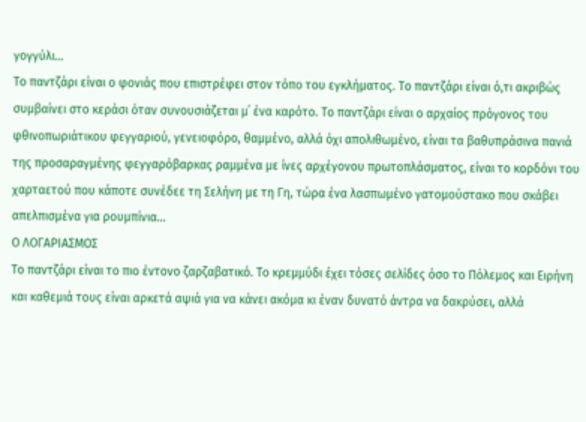γογγύλι…
Το παντζάρι είναι ο φονιάς που επιστρέφει στον τόπο του εγκλήματος. Το παντζάρι είναι ό,τι ακριβώς συμβαίνει στο κεράσι όταν συνουσιάζεται μ΄ ένα καρότο. Το παντζάρι είναι ο αρχαίος πρόγονος του φθινοπωριάτικου φεγγαριού, γενειοφόρο, θαμμένο, αλλά όχι απολιθωμένο, είναι τα βαθυπράσινα πανιά της προσαραγμένης φεγγαρόβαρκας ραμμένα με ίνες αρχέγονου πρωτοπλάσματος, είναι το κορδόνι του χαρταετού που κάποτε συνέδεε τη Σελήνη με τη Γη, τώρα ένα λασπωμένο γατομούστακο που σκάβει απελπισμένα για ρουμπίνια…
Ο ΛΟΓΑΡΙΑΣΜΟΣ
Το παντζάρι είναι το πιο έντονο ζαρζαβατικό. Το κρεμμύδι έχει τόσες σελίδες όσο το Πόλεμος και Ειρήνη και καθεμιά τους είναι αρκετά αψιά για να κάνει ακόμα κι έναν δυνατό άντρα να δακρύσει, αλλά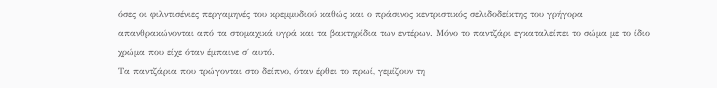όσες οι φιλντισένιες περγαμηνές του κρεμμυδιού καθώς και ο πράσινος κεντριστικός σελιδοδείκτης του γρήγορα απανθρακώνονται από τα στομαχικά υγρά και τα βακτηρίδια των εντέρων. Μόνο το παντζάρι εγκαταλείπει το σώμα με το ίδιο χρώμα που είχε όταν έμπαινε σ΄ αυτό.
Τα παντζάρια που τρώγονται στο δείπνο, όταν έρθει το πρωί, γεμίζουν τη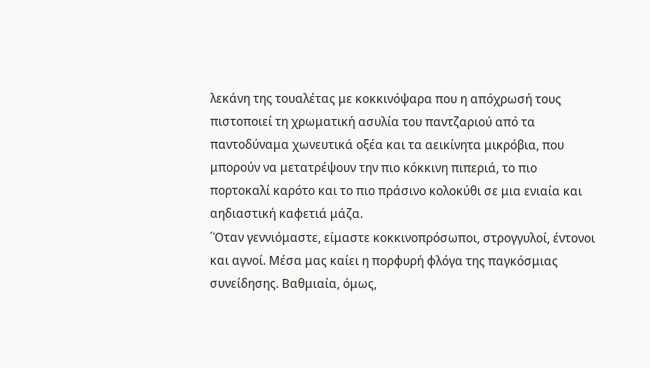λεκάνη της τουαλέτας με κοκκινόψαρα που η απόχρωσή τους πιστοποιεί τη χρωματική ασυλία του παντζαριού από τα παντοδύναμα χωνευτικά οξέα και τα αεικίνητα μικρόβια, που μπορούν να μετατρέψουν την πιο κόκκινη πιπεριά, το πιο πορτοκαλί καρότο και το πιο πράσινο κολοκύθι σε μια ενιαία και αηδιαστική καφετιά μάζα.
΄Όταν γεννιόμαστε, είμαστε κοκκινοπρόσωποι, στρογγυλοί, έντονοι και αγνοί. Μέσα μας καίει η πορφυρή φλόγα της παγκόσμιας συνείδησης. Βαθμιαία, όμως,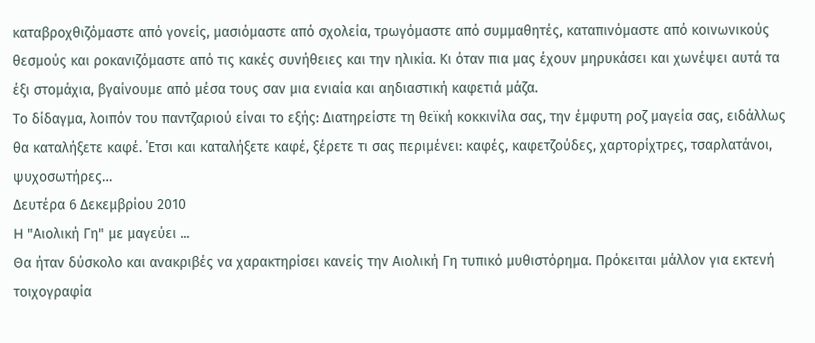καταβροχθιζόμαστε από γονείς, μασιόμαστε από σχολεία, τρωγόμαστε από συμμαθητές, καταπινόμαστε από κοινωνικούς θεσμούς και ροκανιζόμαστε από τις κακές συνήθειες και την ηλικία. Κι όταν πια μας έχουν μηρυκάσει και χωνέψει αυτά τα έξι στομάχια, βγαίνουμε από μέσα τους σαν μια ενιαία και αηδιαστική καφετιά μάζα.
Το δίδαγμα, λοιπόν του παντζαριού είναι το εξής: Διατηρείστε τη θεϊκή κοκκινίλα σας, την έμφυτη ροζ μαγεία σας, ειδάλλως θα καταλήξετε καφέ. ΄Ετσι και καταλήξετε καφέ, ξέρετε τι σας περιμένει: καφές, καφετζούδες, χαρτορίχτρες, τσαρλατάνοι, ψυχοσωτήρες…
Δευτέρα 6 Δεκεμβρίου 2010
H "Αιολική Γη" με μαγεύει ...
Θα ήταν δύσκολο και ανακριβές να χαρακτηρίσει κανείς την Αιολική Γη τυπικό μυθιστόρημα. Πρόκειται μάλλον για εκτενή τοιχογραφία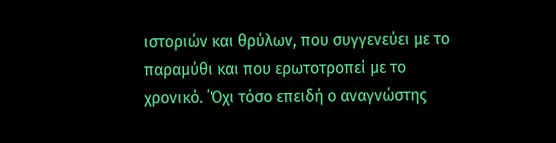ιστοριών και θρύλων, που συγγενεύει με το παραμύθι και που ερωτοτροπεί με το χρονικό. ΄Όχι τόσο επειδή ο αναγνώστης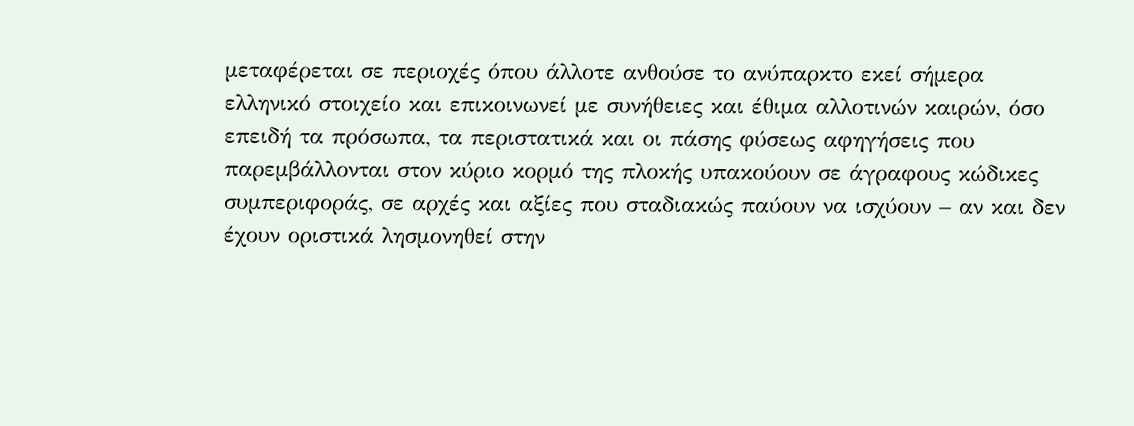μεταφέρεται σε περιοχές όπου άλλοτε ανθούσε το ανύπαρκτο εκεί σήμερα ελληνικό στοιχείο και επικοινωνεί με συνήθειες και έθιμα αλλοτινών καιρών, όσο επειδή τα πρόσωπα, τα περιστατικά και οι πάσης φύσεως αφηγήσεις που παρεμβάλλονται στον κύριο κορμό της πλοκής υπακούουν σε άγραφους κώδικες συμπεριφοράς, σε αρχές και αξίες που σταδιακώς παύουν να ισχύουν – αν και δεν έχουν οριστικά λησμονηθεί στην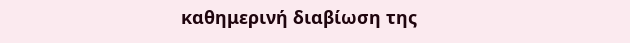καθημερινή διαβίωση της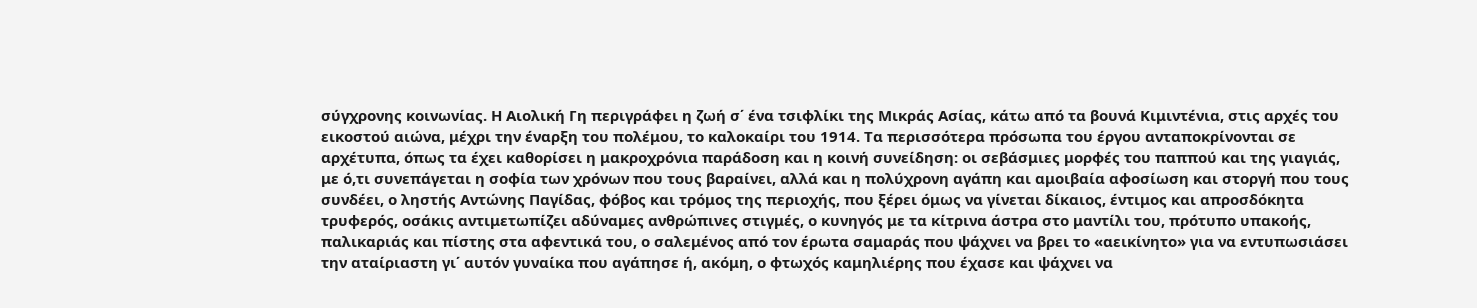σύγχρονης κοινωνίας. Η Αιολική Γη περιγράφει η ζωή σ΄ ένα τσιφλίκι της Μικράς Ασίας, κάτω από τα βουνά Κιμιντένια, στις αρχές του εικοστού αιώνα, μέχρι την έναρξη του πολέμου, το καλοκαίρι του 1914. Τα περισσότερα πρόσωπα του έργου ανταποκρίνονται σε αρχέτυπα, όπως τα έχει καθορίσει η μακροχρόνια παράδοση και η κοινή συνείδηση: οι σεβάσμιες μορφές του παππού και της γιαγιάς, με ό,τι συνεπάγεται η σοφία των χρόνων που τους βαραίνει, αλλά και η πολύχρονη αγάπη και αμοιβαία αφοσίωση και στοργή που τους συνδέει, ο ληστής Αντώνης Παγίδας, φόβος και τρόμος της περιοχής, που ξέρει όμως να γίνεται δίκαιος, έντιμος και απροσδόκητα τρυφερός, οσάκις αντιμετωπίζει αδύναμες ανθρώπινες στιγμές, ο κυνηγός με τα κίτρινα άστρα στο μαντίλι του, πρότυπο υπακοής, παλικαριάς και πίστης στα αφεντικά του, ο σαλεμένος από τον έρωτα σαμαράς που ψάχνει να βρει το «αεικίνητο» για να εντυπωσιάσει την αταίριαστη γι΄ αυτόν γυναίκα που αγάπησε ή, ακόμη, ο φτωχός καμηλιέρης που έχασε και ψάχνει να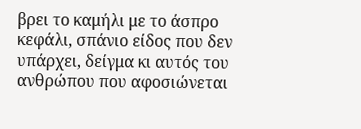βρει το καμήλι με το άσπρο κεφάλι, σπάνιο είδος που δεν υπάρχει, δείγμα κι αυτός του ανθρώπου που αφοσιώνεται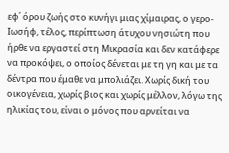εφ΄ όρου ζωής στο κυνήγι μιας χίμαιρας, ο γερο-Ιωσήφ, τέλος, περίπτωση άτυχου νησιώτη που ήρθε να εργαστεί στη Μικρασία και δεν κατάφερε να προκόψει, ο οποίος δένεται με τη γη και με τα δέντρα που έμαθε να μπολιάζει. Χωρίς δική του οικογένεια, χωρίς βιος και χωρίς μέλλον, λόγω της ηλικίας του, είναι ο μόνος που αρνείται να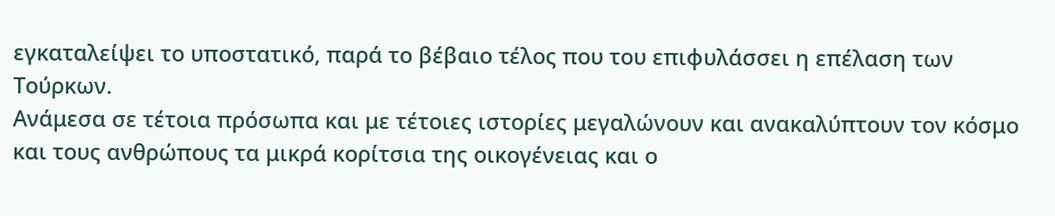εγκαταλείψει το υποστατικό, παρά το βέβαιο τέλος που του επιφυλάσσει η επέλαση των Τούρκων.
Ανάμεσα σε τέτοια πρόσωπα και με τέτοιες ιστορίες μεγαλώνουν και ανακαλύπτουν τον κόσμο και τους ανθρώπους τα μικρά κορίτσια της οικογένειας και ο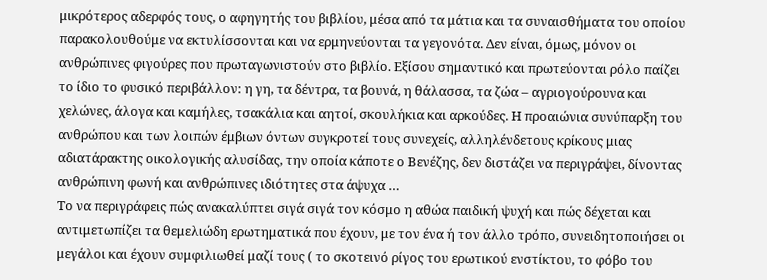μικρότερος αδερφός τους, ο αφηγητής του βιβλίου, μέσα από τα μάτια και τα συναισθήματα του οποίου παρακολουθούμε να εκτυλίσσονται και να ερμηνεύονται τα γεγονότα. Δεν είναι, όμως, μόνον οι ανθρώπινες φιγούρες που πρωταγωνιστούν στο βιβλίο. Εξίσου σημαντικό και πρωτεύονται ρόλο παίζει το ίδιο το φυσικό περιβάλλον: η γη, τα δέντρα, τα βουνά, η θάλασσα, τα ζώα – αγριογούρουνα και χελώνες, άλογα και καμήλες, τσακάλια και αητοί, σκουλήκια και αρκούδες. Η προαιώνια συνύπαρξη του ανθρώπου και των λοιπών έμβιων όντων συγκροτεί τους συνεχείς, αλληλένδετους κρίκους μιας αδιατάρακτης οικολογικής αλυσίδας, την οποία κάποτε ο Βενέζης, δεν διστάζει να περιγράψει, δίνοντας ανθρώπινη φωνή και ανθρώπινες ιδιότητες στα άψυχα …
Το να περιγράφεις πώς ανακαλύπτει σιγά σιγά τον κόσμο η αθώα παιδική ψυχή και πώς δέχεται και αντιμετωπίζει τα θεμελιώδη ερωτηματικά που έχουν, με τον ένα ή τον άλλο τρόπο, συνειδητοποιήσει οι μεγάλοι και έχουν συμφιλιωθεί μαζί τους ( το σκοτεινό ρίγος του ερωτικού ενστίκτου, το φόβο του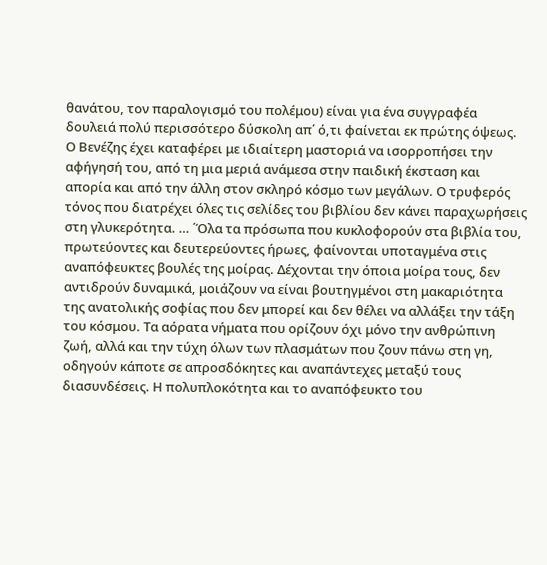θανάτου, τον παραλογισμό του πολέμου) είναι για ένα συγγραφέα δουλειά πολύ περισσότερο δύσκολη απ΄ ό,τι φαίνεται εκ πρώτης όψεως. Ο Βενέζης έχει καταφέρει με ιδιαίτερη μαστοριά να ισορροπήσει την αφήγησή του, από τη μια μεριά ανάμεσα στην παιδική έκσταση και απορία και από την άλλη στον σκληρό κόσμο των μεγάλων. Ο τρυφερός τόνος που διατρέχει όλες τις σελίδες του βιβλίου δεν κάνει παραχωρήσεις στη γλυκερότητα. … ΄Όλα τα πρόσωπα που κυκλοφορούν στα βιβλία του, πρωτεύοντες και δευτερεύοντες ήρωες, φαίνονται υποταγμένα στις αναπόφευκτες βουλές της μοίρας. Δέχονται την όποια μοίρα τους, δεν αντιδρούν δυναμικά, μοιάζουν να είναι βουτηγμένοι στη μακαριότητα της ανατολικής σοφίας που δεν μπορεί και δεν θέλει να αλλάξει την τάξη του κόσμου. Τα αόρατα νήματα που ορίζουν όχι μόνο την ανθρώπινη ζωή, αλλά και την τύχη όλων των πλασμάτων που ζουν πάνω στη γη, οδηγούν κάποτε σε απροσδόκητες και αναπάντεχες μεταξύ τους διασυνδέσεις. Η πολυπλοκότητα και το αναπόφευκτο του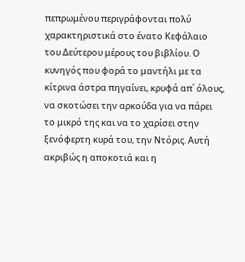πεπρωμένου περιγράφονται πολύ χαρακτηριστικά στο ένατο Κεφάλαιο του Δεύτερου μέρους του βιβλίου. Ο κυνηγός που φορά το μαντήλι με τα κίτρινα άστρα πηγαίνει, κρυφά απ΄ όλους, να σκοτώσει την αρκούδα για να πάρει το μικρό της και να το χαρίσει στην ξενόφερτη κυρά του, την Ντόρις. Αυτή ακριβώς η αποκοτιά και η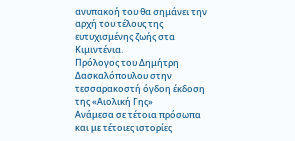ανυπακοή του θα σημάνει την αρχή του τέλους της ευτυχισμένης ζωής στα Κιμιντένια.
Πρόλογος του Δημήτρη Δασκαλόπουλου στην τεσσαρακοστή όγδοη έκδοση της «Αιολική Γης»
Ανάμεσα σε τέτοια πρόσωπα και με τέτοιες ιστορίες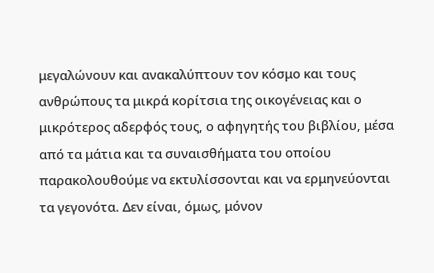μεγαλώνουν και ανακαλύπτουν τον κόσμο και τους ανθρώπους τα μικρά κορίτσια της οικογένειας και ο μικρότερος αδερφός τους, ο αφηγητής του βιβλίου, μέσα από τα μάτια και τα συναισθήματα του οποίου παρακολουθούμε να εκτυλίσσονται και να ερμηνεύονται τα γεγονότα. Δεν είναι, όμως, μόνον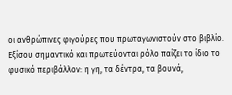οι ανθρώπινες φιγούρες που πρωταγωνιστούν στο βιβλίο. Εξίσου σημαντικό και πρωτεύονται ρόλο παίζει το ίδιο το φυσικό περιβάλλον: η γη, τα δέντρα, τα βουνά,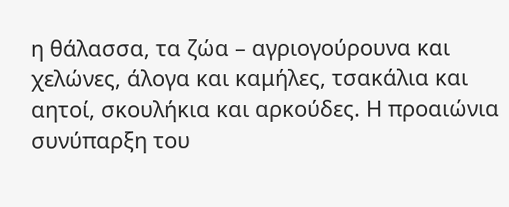η θάλασσα, τα ζώα – αγριογούρουνα και χελώνες, άλογα και καμήλες, τσακάλια και αητοί, σκουλήκια και αρκούδες. Η προαιώνια συνύπαρξη του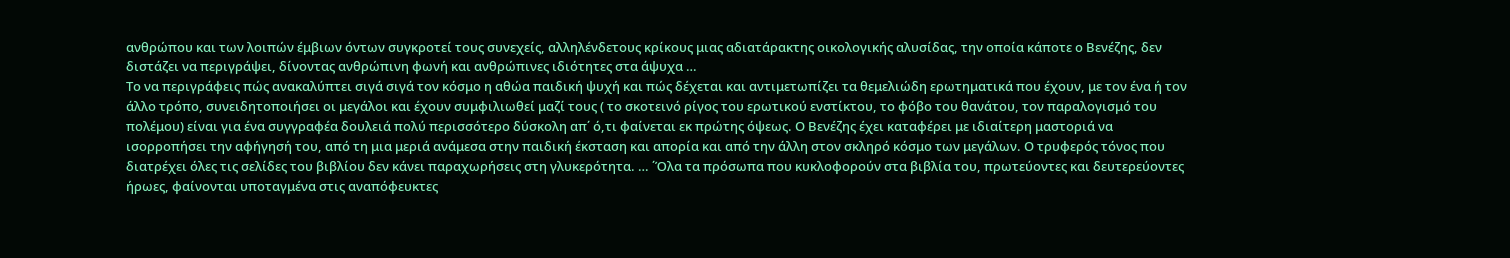ανθρώπου και των λοιπών έμβιων όντων συγκροτεί τους συνεχείς, αλληλένδετους κρίκους μιας αδιατάρακτης οικολογικής αλυσίδας, την οποία κάποτε ο Βενέζης, δεν διστάζει να περιγράψει, δίνοντας ανθρώπινη φωνή και ανθρώπινες ιδιότητες στα άψυχα …
Το να περιγράφεις πώς ανακαλύπτει σιγά σιγά τον κόσμο η αθώα παιδική ψυχή και πώς δέχεται και αντιμετωπίζει τα θεμελιώδη ερωτηματικά που έχουν, με τον ένα ή τον άλλο τρόπο, συνειδητοποιήσει οι μεγάλοι και έχουν συμφιλιωθεί μαζί τους ( το σκοτεινό ρίγος του ερωτικού ενστίκτου, το φόβο του θανάτου, τον παραλογισμό του πολέμου) είναι για ένα συγγραφέα δουλειά πολύ περισσότερο δύσκολη απ΄ ό,τι φαίνεται εκ πρώτης όψεως. Ο Βενέζης έχει καταφέρει με ιδιαίτερη μαστοριά να ισορροπήσει την αφήγησή του, από τη μια μεριά ανάμεσα στην παιδική έκσταση και απορία και από την άλλη στον σκληρό κόσμο των μεγάλων. Ο τρυφερός τόνος που διατρέχει όλες τις σελίδες του βιβλίου δεν κάνει παραχωρήσεις στη γλυκερότητα. … ΄Όλα τα πρόσωπα που κυκλοφορούν στα βιβλία του, πρωτεύοντες και δευτερεύοντες ήρωες, φαίνονται υποταγμένα στις αναπόφευκτες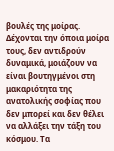βουλές της μοίρας. Δέχονται την όποια μοίρα τους, δεν αντιδρούν δυναμικά, μοιάζουν να είναι βουτηγμένοι στη μακαριότητα της ανατολικής σοφίας που δεν μπορεί και δεν θέλει να αλλάξει την τάξη του κόσμου. Τα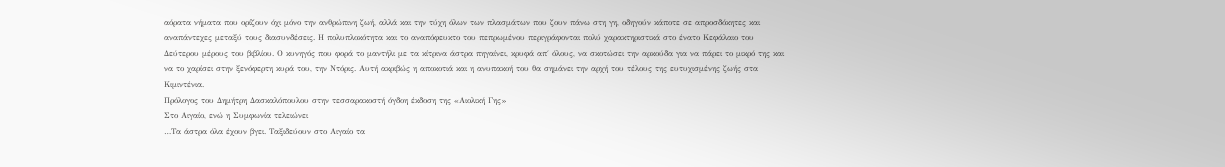αόρατα νήματα που ορίζουν όχι μόνο την ανθρώπινη ζωή, αλλά και την τύχη όλων των πλασμάτων που ζουν πάνω στη γη, οδηγούν κάποτε σε απροσδόκητες και αναπάντεχες μεταξύ τους διασυνδέσεις. Η πολυπλοκότητα και το αναπόφευκτο του πεπρωμένου περιγράφονται πολύ χαρακτηριστικά στο ένατο Κεφάλαιο του Δεύτερου μέρους του βιβλίου. Ο κυνηγός που φορά το μαντήλι με τα κίτρινα άστρα πηγαίνει, κρυφά απ΄ όλους, να σκοτώσει την αρκούδα για να πάρει το μικρό της και να το χαρίσει στην ξενόφερτη κυρά του, την Ντόρις. Αυτή ακριβώς η αποκοτιά και η ανυπακοή του θα σημάνει την αρχή του τέλους της ευτυχισμένης ζωής στα Κιμιντένια.
Πρόλογος του Δημήτρη Δασκαλόπουλου στην τεσσαρακοστή όγδοη έκδοση της «Αιολική Γης»
Στο Αιγαίο, ενώ η Συμφωνία τελειώνει
…Τα άστρα όλα έχουν βγει. Ταξιδεύουν στο Αιγαίο τα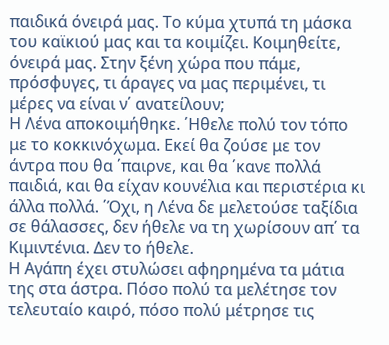παιδικά όνειρά μας. Το κύμα χτυπά τη μάσκα του καϊκιού μας και τα κοιμίζει. Κοιμηθείτε, όνειρά μας. Στην ξένη χώρα που πάμε, πρόσφυγες, τι άραγες να μας περιμένει, τι μέρες να είναι ν΄ ανατείλουν;
Η Λένα αποκοιμήθηκε. ΄Ηθελε πολύ τον τόπο με το κοκκινόχωμα. Εκεί θα ζούσε με τον άντρα που θα ΄παιρνε, και θα ΄κανε πολλά παιδιά, και θα είχαν κουνέλια και περιστέρια κι άλλα πολλά. ΄Όχι, η Λένα δε μελετούσε ταξίδια σε θάλασσες, δεν ήθελε να τη χωρίσουν απ΄ τα Κιμιντένια. Δεν το ήθελε.
Η Αγάπη έχει στυλώσει αφηρημένα τα μάτια της στα άστρα. Πόσο πολύ τα μελέτησε τον τελευταίο καιρό, πόσο πολύ μέτρησε τις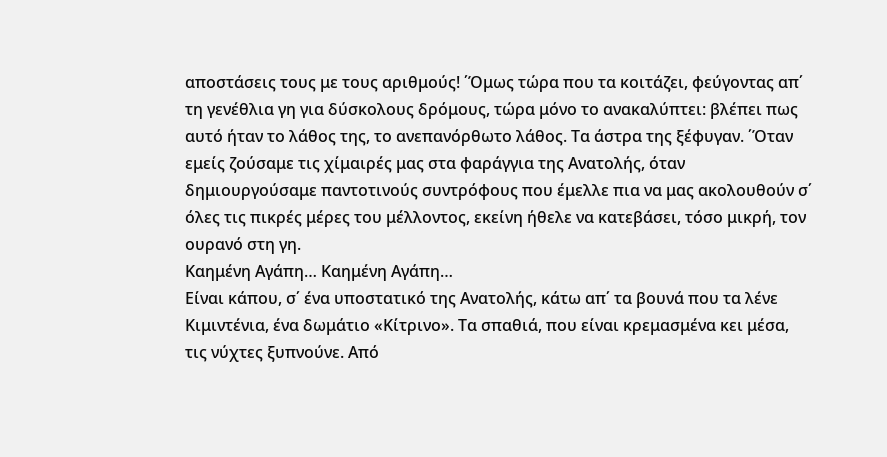αποστάσεις τους με τους αριθμούς! ΄Όμως τώρα που τα κοιτάζει, φεύγοντας απ΄ τη γενέθλια γη για δύσκολους δρόμους, τώρα μόνο το ανακαλύπτει: βλέπει πως αυτό ήταν το λάθος της, το ανεπανόρθωτο λάθος. Τα άστρα της ξέφυγαν. ΄Όταν εμείς ζούσαμε τις χίμαιρές μας στα φαράγγια της Ανατολής, όταν δημιουργούσαμε παντοτινούς συντρόφους που έμελλε πια να μας ακολουθούν σ΄ όλες τις πικρές μέρες του μέλλοντος, εκείνη ήθελε να κατεβάσει, τόσο μικρή, τον ουρανό στη γη.
Καημένη Αγάπη… Καημένη Αγάπη…
Είναι κάπου, σ΄ ένα υποστατικό της Ανατολής, κάτω απ΄ τα βουνά που τα λένε Κιμιντένια, ένα δωμάτιο «Κίτρινο». Τα σπαθιά, που είναι κρεμασμένα κει μέσα, τις νύχτες ξυπνούνε. Από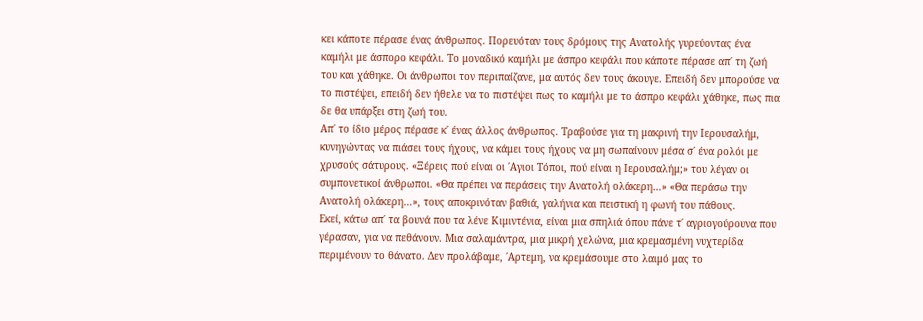κει κάποτε πέρασε ένας άνθρωπος. Πορευόταν τους δρόμους της Ανατολής γυρεύοντας ένα καμήλι με άσπορο κεφάλι. Το μοναδικό καμήλι με άσπρο κεφάλι που κάποτε πέρασε απ΄ τη ζωή του και χάθηκε. Οι άνθρωποι τον περιπαίζανε, μα αυτός δεν τους άκουγε. Επειδή δεν μπορούσε να το πιστέψει, επειδή δεν ήθελε να το πιστέψει πως το καμήλι με το άσπρο κεφάλι χάθηκε, πως πια δε θα υπάρξει στη ζωή του.
Απ΄ το ίδιο μέρος πέρασε κ΄ ένας άλλος άνθρωπος. Τραβούσε για τη μακρινή την Ιερουσαλήμ, κυνηγώντας να πιάσει τους ήχους, να κάμει τους ήχους να μη σωπαίνουν μέσα σ΄ ένα ρολόι με χρυσούς σάτυρους. «Ξέρεις πού είναι οι ΄Αγιοι Τόποι, πού είναι η Ιερουσαλήμ;» του λέγαν οι συμπονετικοί άνθρωποι. «Θα πρέπει να περάσεις την Ανατολή ολάκερη…» «Θα περάσω την Ανατολή ολάκερη…», τους αποκρινόταν βαθιά, γαλήνια και πειστική η φωνή του πάθους.
Εκεί, κάτω απ΄ τα βουνά που τα λένε Κιμιντένια, είναι μια σπηλιά όπου πάνε τ΄ αγριογούρουνα που γέρασαν, για να πεθάνουν. Μια σαλαμάντρα, μια μικρή χελώνα, μια κρεμασμένη νυχτερίδα περιμένουν το θάνατο. Δεν προλάβαμε, ΄Αρτεμη, να κρεμάσουμε στο λαιμό μας το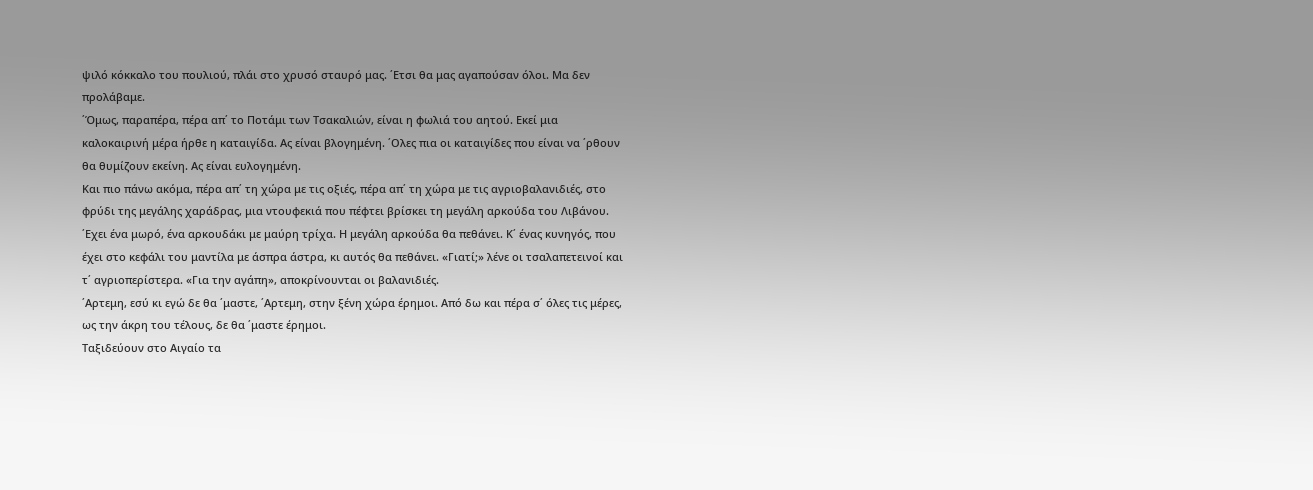ψιλό κόκκαλο του πουλιού, πλάι στο χρυσό σταυρό μας. ΄Ετσι θα μας αγαπούσαν όλοι. Μα δεν προλάβαμε.
΄Όμως, παραπέρα, πέρα απ΄ το Ποτάμι των Τσακαλιών, είναι η φωλιά του αητού. Εκεί μια καλοκαιρινή μέρα ήρθε η καταιγίδα. Ας είναι βλογημένη. ΄Ολες πια οι καταιγίδες που είναι να ΄ρθουν θα θυμίζουν εκείνη. Ας είναι ευλογημένη.
Και πιο πάνω ακόμα, πέρα απ΄ τη χώρα με τις οξιές, πέρα απ΄ τη χώρα με τις αγριοβαλανιδιές, στο φρύδι της μεγάλης χαράδρας, μια ντουφεκιά που πέφτει βρίσκει τη μεγάλη αρκούδα του Λιβάνου. ΄Εχει ένα μωρό, ένα αρκουδάκι με μαύρη τρίχα. Η μεγάλη αρκούδα θα πεθάνει. Κ΄ ένας κυνηγός, που έχει στο κεφάλι του μαντίλα με άσπρα άστρα, κι αυτός θα πεθάνει. «Γιατί;» λένε οι τσαλαπετεινοί και τ΄ αγριοπερίστερα. «Για την αγάπη», αποκρίνουνται οι βαλανιδιές.
΄Αρτεμη, εσύ κι εγώ δε θα ΄μαστε, ΄Αρτεμη, στην ξένη χώρα έρημοι. Από δω και πέρα σ΄ όλες τις μέρες, ως την άκρη του τέλους, δε θα ΄μαστε έρημοι.
Ταξιδεύουν στο Αιγαίο τα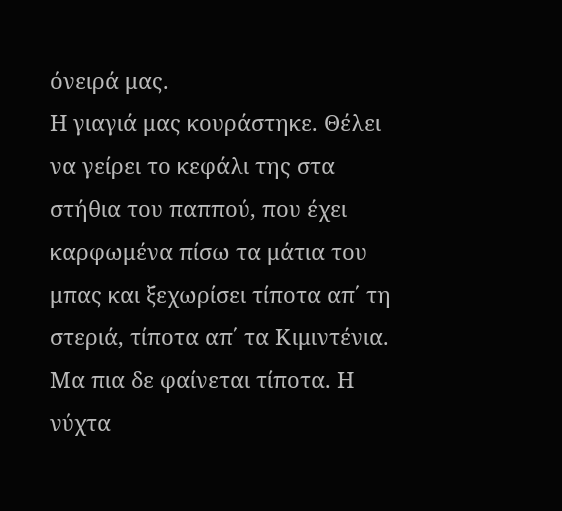όνειρά μας.
Η γιαγιά μας κουράστηκε. Θέλει να γείρει το κεφάλι της στα στήθια του παππού, που έχει καρφωμένα πίσω τα μάτια του μπας και ξεχωρίσει τίποτα απ΄ τη στεριά, τίποτα απ΄ τα Κιμιντένια. Μα πια δε φαίνεται τίποτα. Η νύχτα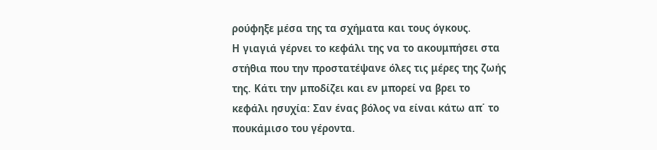ρούφηξε μέσα της τα σχήματα και τους όγκους.
Η γιαγιά γέρνει το κεφάλι της να το ακουμπήσει στα στήθια που την προστατέψανε όλες τις μέρες της ζωής της. Κάτι την μποδίζει και εν μπορεί να βρει το κεφάλι ησυχία: Σαν ένας βόλος να είναι κάτω απ΄ το πουκάμισο του γέροντα.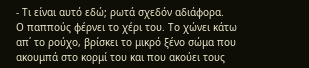- Τι είναι αυτό εδώ; ρωτά σχεδόν αδιάφορα.
Ο παππούς φέρνει το χέρι του. Το χώνει κάτω απ΄ το ρούχο, βρίσκει το μικρό ξένο σώμα που ακουμπά στο κορμί του και που ακούει τους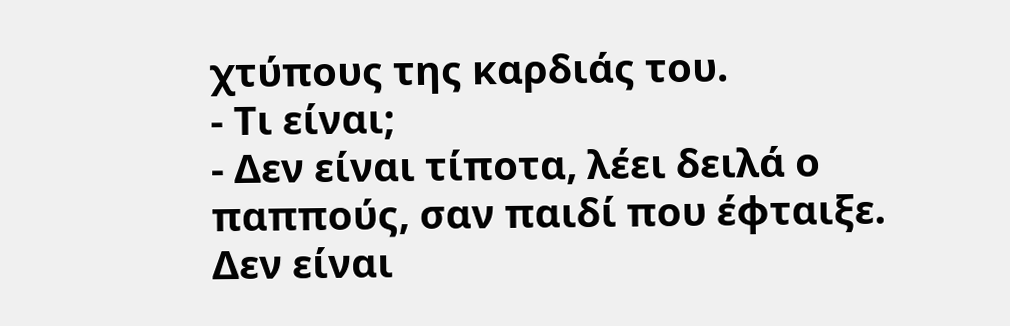χτύπους της καρδιάς του.
- Τι είναι;
- Δεν είναι τίποτα, λέει δειλά ο παππούς, σαν παιδί που έφταιξε. Δεν είναι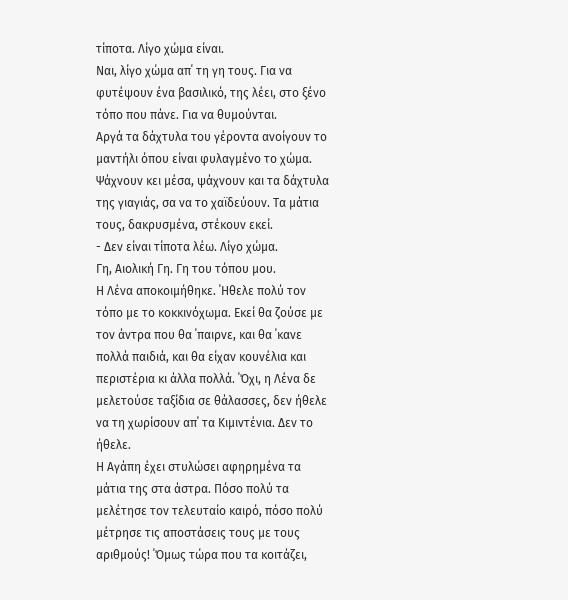τίποτα. Λίγο χώμα είναι.
Ναι, λίγο χώμα απ΄ τη γη τους. Για να φυτέψουν ένα βασιλικό, της λέει, στο ξένο τόπο που πάνε. Για να θυμούνται.
Αργά τα δάχτυλα του γέροντα ανοίγουν το μαντήλι όπου είναι φυλαγμένο το χώμα. Ψάχνουν κει μέσα, ψάχνουν και τα δάχτυλα της γιαγιάς, σα να το χαϊδεύουν. Τα μάτια τους, δακρυσμένα, στέκουν εκεί.
- Δεν είναι τίποτα λέω. Λίγο χώμα.
Γη, Αιολική Γη. Γη του τόπου μου.
Η Λένα αποκοιμήθηκε. ΄Ηθελε πολύ τον τόπο με το κοκκινόχωμα. Εκεί θα ζούσε με τον άντρα που θα ΄παιρνε, και θα ΄κανε πολλά παιδιά, και θα είχαν κουνέλια και περιστέρια κι άλλα πολλά. ΄Όχι, η Λένα δε μελετούσε ταξίδια σε θάλασσες, δεν ήθελε να τη χωρίσουν απ΄ τα Κιμιντένια. Δεν το ήθελε.
Η Αγάπη έχει στυλώσει αφηρημένα τα μάτια της στα άστρα. Πόσο πολύ τα μελέτησε τον τελευταίο καιρό, πόσο πολύ μέτρησε τις αποστάσεις τους με τους αριθμούς! ΄Όμως τώρα που τα κοιτάζει,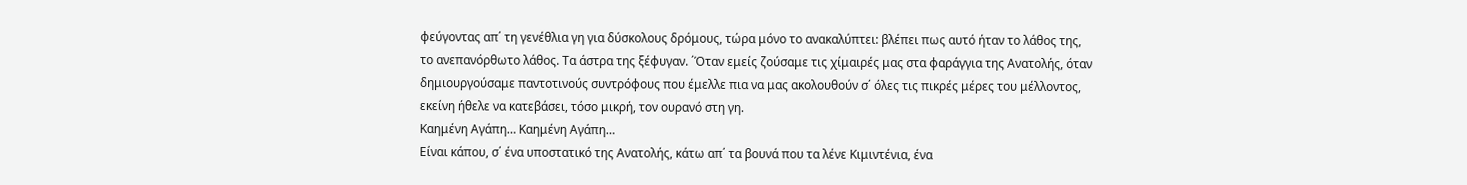φεύγοντας απ΄ τη γενέθλια γη για δύσκολους δρόμους, τώρα μόνο το ανακαλύπτει: βλέπει πως αυτό ήταν το λάθος της, το ανεπανόρθωτο λάθος. Τα άστρα της ξέφυγαν. ΄Όταν εμείς ζούσαμε τις χίμαιρές μας στα φαράγγια της Ανατολής, όταν δημιουργούσαμε παντοτινούς συντρόφους που έμελλε πια να μας ακολουθούν σ΄ όλες τις πικρές μέρες του μέλλοντος, εκείνη ήθελε να κατεβάσει, τόσο μικρή, τον ουρανό στη γη.
Καημένη Αγάπη… Καημένη Αγάπη…
Είναι κάπου, σ΄ ένα υποστατικό της Ανατολής, κάτω απ΄ τα βουνά που τα λένε Κιμιντένια, ένα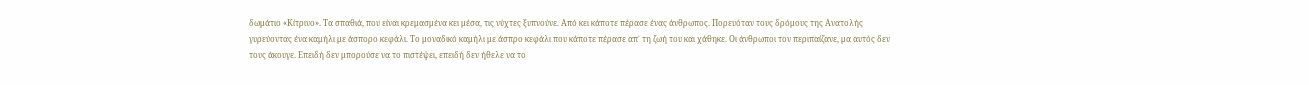δωμάτιο «Κίτρινο». Τα σπαθιά, που είναι κρεμασμένα κει μέσα, τις νύχτες ξυπνούνε. Από κει κάποτε πέρασε ένας άνθρωπος. Πορευόταν τους δρόμους της Ανατολής γυρεύοντας ένα καμήλι με άσπορο κεφάλι. Το μοναδικό καμήλι με άσπρο κεφάλι που κάποτε πέρασε απ΄ τη ζωή του και χάθηκε. Οι άνθρωποι τον περιπαίζανε, μα αυτός δεν τους άκουγε. Επειδή δεν μπορούσε να το πιστέψει, επειδή δεν ήθελε να το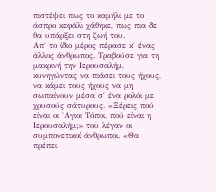πιστέψει πως το καμήλι με το άσπρο κεφάλι χάθηκε, πως πια δε θα υπάρξει στη ζωή του.
Απ΄ το ίδιο μέρος πέρασε κ΄ ένας άλλος άνθρωπος. Τραβούσε για τη μακρινή την Ιερουσαλήμ, κυνηγώντας να πιάσει τους ήχους, να κάμει τους ήχους να μη σωπαίνουν μέσα σ΄ ένα ρολόι με χρυσούς σάτυρους. «Ξέρεις πού είναι οι ΄Αγιοι Τόποι, πού είναι η Ιερουσαλήμ;» του λέγαν οι συμπονετικοί άνθρωποι. «Θα πρέπει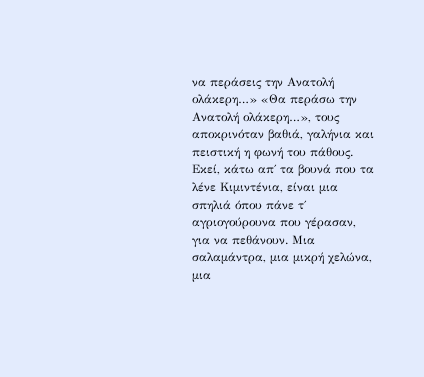να περάσεις την Ανατολή ολάκερη…» «Θα περάσω την Ανατολή ολάκερη…», τους αποκρινόταν βαθιά, γαλήνια και πειστική η φωνή του πάθους.
Εκεί, κάτω απ΄ τα βουνά που τα λένε Κιμιντένια, είναι μια σπηλιά όπου πάνε τ΄ αγριογούρουνα που γέρασαν, για να πεθάνουν. Μια σαλαμάντρα, μια μικρή χελώνα, μια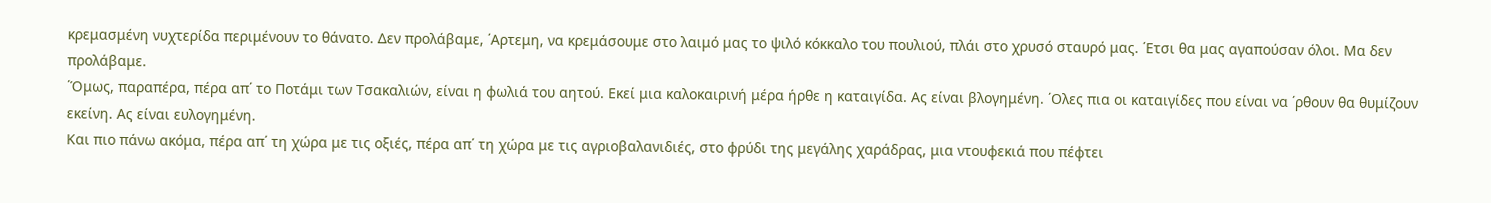κρεμασμένη νυχτερίδα περιμένουν το θάνατο. Δεν προλάβαμε, ΄Αρτεμη, να κρεμάσουμε στο λαιμό μας το ψιλό κόκκαλο του πουλιού, πλάι στο χρυσό σταυρό μας. ΄Ετσι θα μας αγαπούσαν όλοι. Μα δεν προλάβαμε.
΄Όμως, παραπέρα, πέρα απ΄ το Ποτάμι των Τσακαλιών, είναι η φωλιά του αητού. Εκεί μια καλοκαιρινή μέρα ήρθε η καταιγίδα. Ας είναι βλογημένη. ΄Ολες πια οι καταιγίδες που είναι να ΄ρθουν θα θυμίζουν εκείνη. Ας είναι ευλογημένη.
Και πιο πάνω ακόμα, πέρα απ΄ τη χώρα με τις οξιές, πέρα απ΄ τη χώρα με τις αγριοβαλανιδιές, στο φρύδι της μεγάλης χαράδρας, μια ντουφεκιά που πέφτει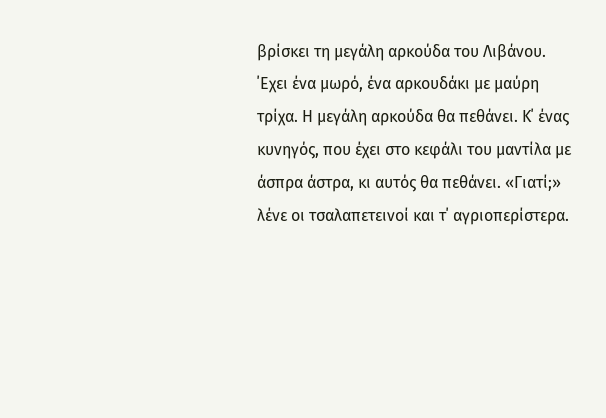βρίσκει τη μεγάλη αρκούδα του Λιβάνου. ΄Εχει ένα μωρό, ένα αρκουδάκι με μαύρη τρίχα. Η μεγάλη αρκούδα θα πεθάνει. Κ΄ ένας κυνηγός, που έχει στο κεφάλι του μαντίλα με άσπρα άστρα, κι αυτός θα πεθάνει. «Γιατί;» λένε οι τσαλαπετεινοί και τ΄ αγριοπερίστερα.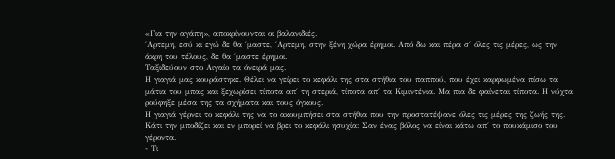«Για την αγάπη», αποκρίνουνται οι βαλανιδιές.
΄Αρτεμη, εσύ κι εγώ δε θα ΄μαστε, ΄Αρτεμη, στην ξένη χώρα έρημοι. Από δω και πέρα σ΄ όλες τις μέρες, ως την άκρη του τέλους, δε θα ΄μαστε έρημοι.
Ταξιδεύουν στο Αιγαίο τα όνειρά μας.
Η γιαγιά μας κουράστηκε. Θέλει να γείρει το κεφάλι της στα στήθια του παππού, που έχει καρφωμένα πίσω τα μάτια του μπας και ξεχωρίσει τίποτα απ΄ τη στεριά, τίποτα απ΄ τα Κιμιντένια. Μα πια δε φαίνεται τίποτα. Η νύχτα ρούφηξε μέσα της τα σχήματα και τους όγκους.
Η γιαγιά γέρνει το κεφάλι της να το ακουμπήσει στα στήθια που την προστατέψανε όλες τις μέρες της ζωής της. Κάτι την μποδίζει και εν μπορεί να βρει το κεφάλι ησυχία: Σαν ένας βόλος να είναι κάτω απ΄ το πουκάμισο του γέροντα.
- Τι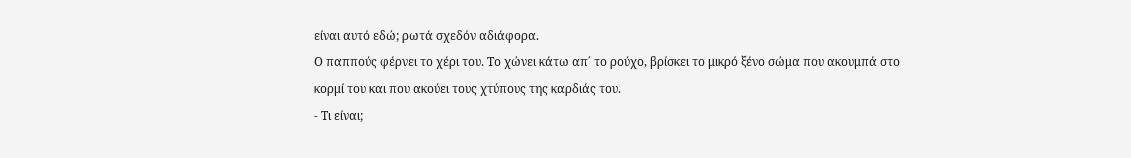είναι αυτό εδώ; ρωτά σχεδόν αδιάφορα.
Ο παππούς φέρνει το χέρι του. Το χώνει κάτω απ΄ το ρούχο, βρίσκει το μικρό ξένο σώμα που ακουμπά στο κορμί του και που ακούει τους χτύπους της καρδιάς του.
- Τι είναι;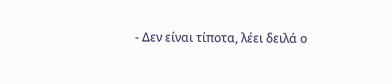- Δεν είναι τίποτα, λέει δειλά ο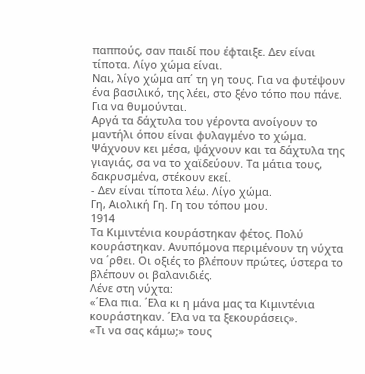παππούς, σαν παιδί που έφταιξε. Δεν είναι τίποτα. Λίγο χώμα είναι.
Ναι, λίγο χώμα απ΄ τη γη τους. Για να φυτέψουν ένα βασιλικό, της λέει, στο ξένο τόπο που πάνε. Για να θυμούνται.
Αργά τα δάχτυλα του γέροντα ανοίγουν το μαντήλι όπου είναι φυλαγμένο το χώμα. Ψάχνουν κει μέσα, ψάχνουν και τα δάχτυλα της γιαγιάς, σα να το χαϊδεύουν. Τα μάτια τους, δακρυσμένα, στέκουν εκεί.
- Δεν είναι τίποτα λέω. Λίγο χώμα.
Γη, Αιολική Γη. Γη του τόπου μου.
1914
Τα Κιμιντένια κουράστηκαν φέτος. Πολύ κουράστηκαν. Ανυπόμονα περιμένουν τη νύχτα να ΄ρθει. Οι οξιές το βλέπουν πρώτες, ύστερα το βλέπουν οι βαλανιδιές.
Λένε στη νύχτα:
«΄Ελα πια. ΄Ελα κι η μάνα μας τα Κιμιντένια κουράστηκαν. ΄Ελα να τα ξεκουράσεις».
«Τι να σας κάμω;» τους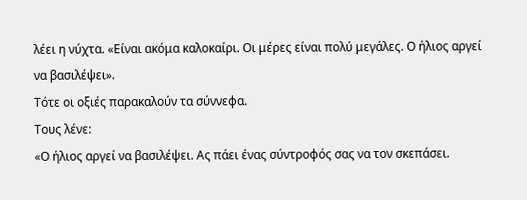λέει η νύχτα. «Είναι ακόμα καλοκαίρι. Οι μέρες είναι πολύ μεγάλες. Ο ήλιος αργεί να βασιλέψει».
Τότε οι οξιές παρακαλούν τα σύννεφα.
Τους λένε:
«Ο ήλιος αργεί να βασιλέψει. Ας πάει ένας σύντροφός σας να τον σκεπάσει.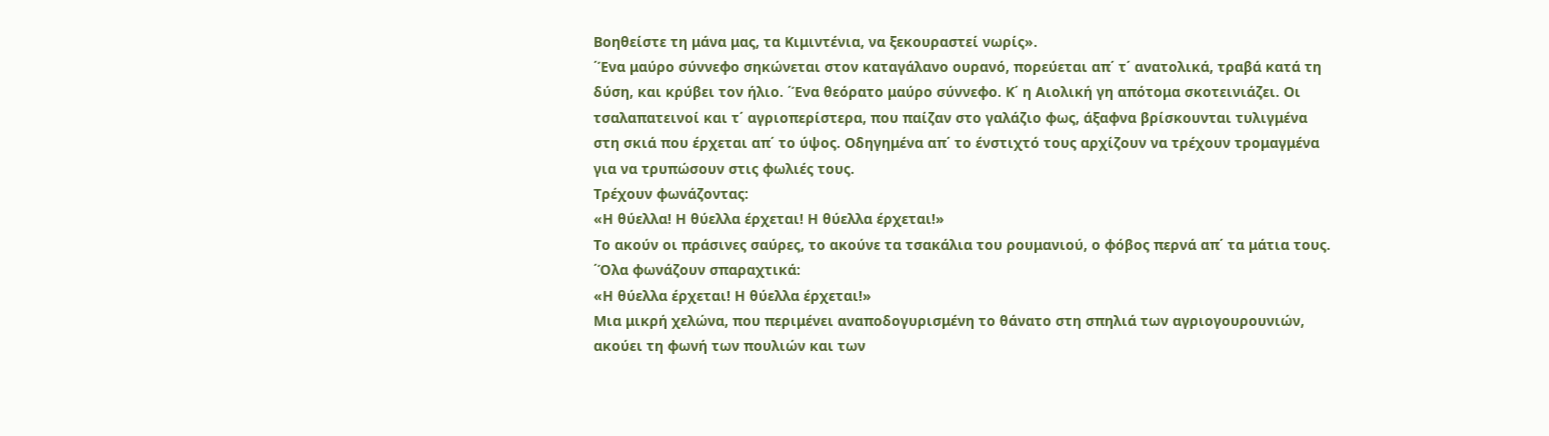Βοηθείστε τη μάνα μας, τα Κιμιντένια, να ξεκουραστεί νωρίς».
΄Ένα μαύρο σύννεφο σηκώνεται στον καταγάλανο ουρανό, πορεύεται απ΄ τ΄ ανατολικά, τραβά κατά τη δύση, και κρύβει τον ήλιο. ΄Ένα θεόρατο μαύρο σύννεφο. Κ΄ η Αιολική γη απότομα σκοτεινιάζει. Οι τσαλαπατεινοί και τ΄ αγριοπερίστερα, που παίζαν στο γαλάζιο φως, άξαφνα βρίσκουνται τυλιγμένα στη σκιά που έρχεται απ΄ το ύψος. Οδηγημένα απ΄ το ένστιχτό τους αρχίζουν να τρέχουν τρομαγμένα για να τρυπώσουν στις φωλιές τους.
Τρέχουν φωνάζοντας:
«Η θύελλα! Η θύελλα έρχεται! Η θύελλα έρχεται!»
Το ακούν οι πράσινες σαύρες, το ακούνε τα τσακάλια του ρουμανιού, ο φόβος περνά απ΄ τα μάτια τους. ΄Όλα φωνάζουν σπαραχτικά:
«Η θύελλα έρχεται! Η θύελλα έρχεται!»
Μια μικρή χελώνα, που περιμένει αναποδογυρισμένη το θάνατο στη σπηλιά των αγριογουρουνιών, ακούει τη φωνή των πουλιών και των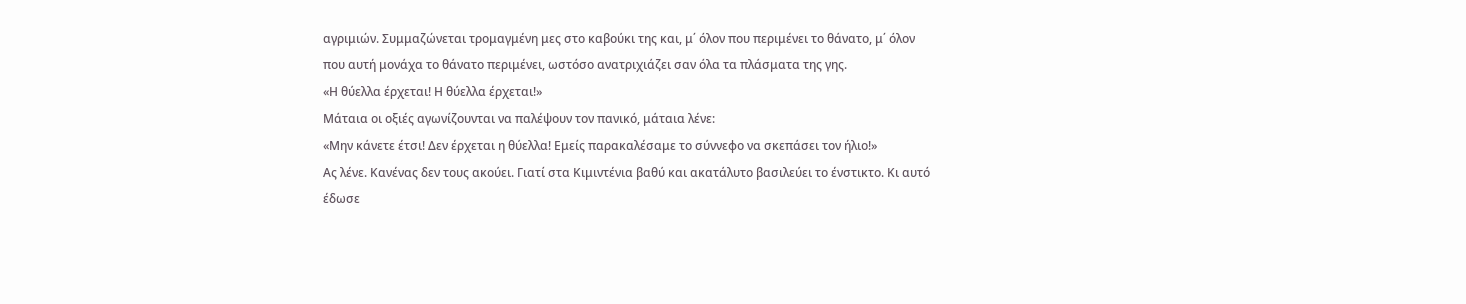αγριμιών. Συμμαζώνεται τρομαγμένη μες στο καβούκι της και, μ΄ όλον που περιμένει το θάνατο, μ΄ όλον που αυτή μονάχα το θάνατο περιμένει, ωστόσο ανατριχιάζει σαν όλα τα πλάσματα της γης.
«Η θύελλα έρχεται! Η θύελλα έρχεται!»
Μάταια οι οξιές αγωνίζουνται να παλέψουν τον πανικό, μάταια λένε:
«Μην κάνετε έτσι! Δεν έρχεται η θύελλα! Εμείς παρακαλέσαμε το σύννεφο να σκεπάσει τον ήλιο!»
Ας λένε. Κανένας δεν τους ακούει. Γιατί στα Κιμιντένια βαθύ και ακατάλυτο βασιλεύει το ένστικτο. Κι αυτό έδωσε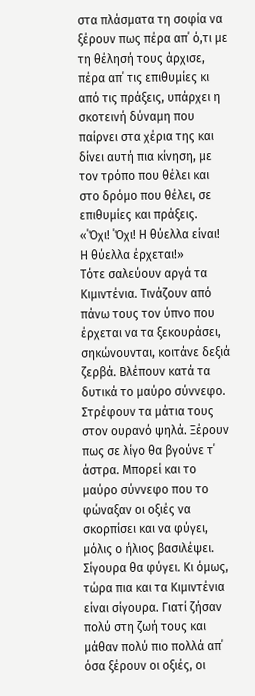στα πλάσματα τη σοφία να ξέρουν πως πέρα απ΄ ό,τι με τη θέλησή τους άρχισε, πέρα απ΄ τις επιθυμίες κι από τις πράξεις, υπάρχει η σκοτεινή δύναμη που παίρνει στα χέρια της και δίνει αυτή πια κίνηση, με τον τρόπο που θέλει και στο δρόμο που θέλει, σε επιθυμίες και πράξεις.
«΄Όχι! ΄Όχι! Η θύελλα είναι! Η θύελλα έρχεται!»
Τότε σαλεύουν αργά τα Κιμιντένια. Τινάζουν από πάνω τους τον ύπνο που έρχεται να τα ξεκουράσει, σηκώνουνται, κοιτάνε δεξιά ζερβά. Βλέπουν κατά τα δυτικά το μαύρο σύννεφο. Στρέφουν τα μάτια τους στον ουρανό ψηλά. Ξέρουν πως σε λίγο θα βγούνε τ΄ άστρα. Μπορεί και το μαύρο σύννεφο που το φώναξαν οι οξιές να σκορπίσει και να φύγει, μόλις ο ήλιος βασιλέψει. Σίγουρα θα φύγει. Κι όμως, τώρα πια και τα Κιμιντένια είναι σίγουρα. Γιατί ζήσαν πολύ στη ζωή τους και μάθαν πολύ πιο πολλά απ΄ όσα ξέρουν οι οξιές, οι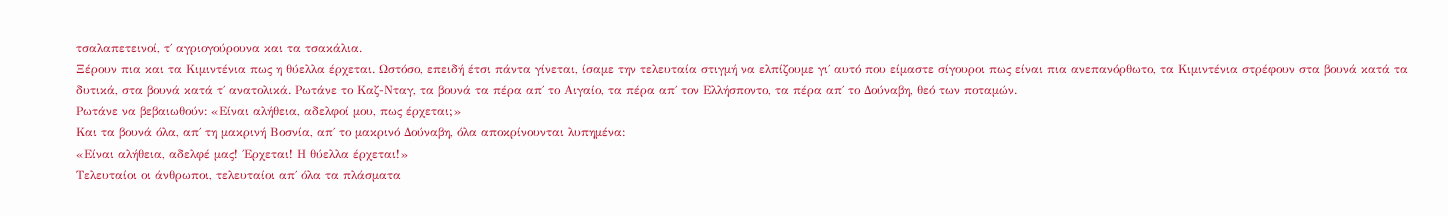τσαλαπετεινοί, τ΄ αγριογούρουνα και τα τσακάλια.
Ξέρουν πια και τα Κιμιντένια πως η θύελλα έρχεται. Ωστόσο, επειδή έτσι πάντα γίνεται, ίσαμε την τελευταία στιγμή να ελπίζουμε γι΄ αυτό που είμαστε σίγουροι πως είναι πια ανεπανόρθωτο, τα Κιμιντένια στρέφουν στα βουνά κατά τα δυτικά, στα βουνά κατά τ΄ ανατολικά. Ρωτάνε το Καζ-Νταγ, τα βουνά τα πέρα απ΄ το Αιγαίο, τα πέρα απ΄ τον Ελλήσποντο, τα πέρα απ΄ το Δούναβη, θεό των ποταμών.
Ρωτάνε να βεβαιωθούν: «Είναι αλήθεια, αδελφοί μου, πως έρχεται;»
Και τα βουνά όλα, απ΄ τη μακρινή Βοσνία, απ΄ το μακρινό Δούναβη, όλα αποκρίνουνται λυπημένα:
«Είναι αλήθεια, αδελφέ μας! ΄Ερχεται! Η θύελλα έρχεται!»
Τελευταίοι οι άνθρωποι, τελευταίοι απ΄ όλα τα πλάσματα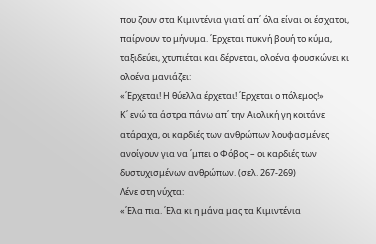που ζουν στα Κιμιντένια γιατί απ΄ όλα είναι οι έσχατοι, παίρνουν το μήνυμα. ΄Ερχεται πυκνή βουή το κύμα, ταξιδεύει, χτυπιέται και δέρνεται, ολοένα φουσκώνει κι ολοένα μανιάζει:
«΄Ερχεται! Η θύελλα έρχεται! ΄Ερχεται ο πόλεμος!»
Κ΄ ενώ τα άστρα πάνω απ΄ την Αιολική γη κοιτάνε ατάραχα, οι καρδιές των ανθρώπων λουφασμένες ανοίγουν για να ΄μπει ο Φόβος – οι καρδιές των δυστυχισμένων ανθρώπων. (σελ. 267-269)
Λένε στη νύχτα:
«΄Ελα πια. ΄Ελα κι η μάνα μας τα Κιμιντένια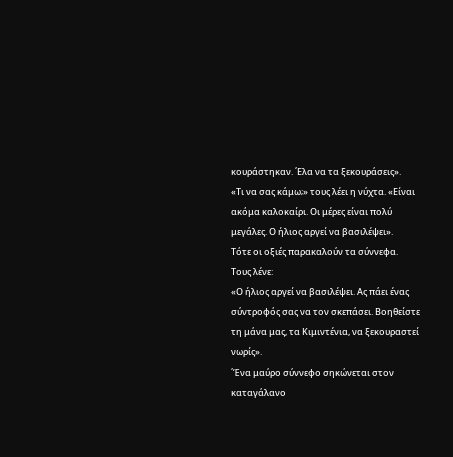κουράστηκαν. ΄Ελα να τα ξεκουράσεις».
«Τι να σας κάμω;» τους λέει η νύχτα. «Είναι ακόμα καλοκαίρι. Οι μέρες είναι πολύ μεγάλες. Ο ήλιος αργεί να βασιλέψει».
Τότε οι οξιές παρακαλούν τα σύννεφα.
Τους λένε:
«Ο ήλιος αργεί να βασιλέψει. Ας πάει ένας σύντροφός σας να τον σκεπάσει. Βοηθείστε τη μάνα μας, τα Κιμιντένια, να ξεκουραστεί νωρίς».
΄Ένα μαύρο σύννεφο σηκώνεται στον καταγάλανο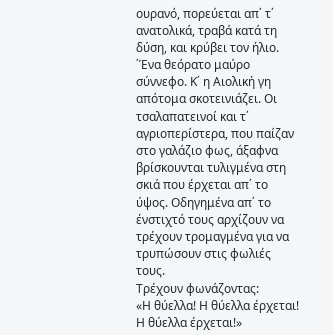ουρανό, πορεύεται απ΄ τ΄ ανατολικά, τραβά κατά τη δύση, και κρύβει τον ήλιο. ΄Ένα θεόρατο μαύρο σύννεφο. Κ΄ η Αιολική γη απότομα σκοτεινιάζει. Οι τσαλαπατεινοί και τ΄ αγριοπερίστερα, που παίζαν στο γαλάζιο φως, άξαφνα βρίσκουνται τυλιγμένα στη σκιά που έρχεται απ΄ το ύψος. Οδηγημένα απ΄ το ένστιχτό τους αρχίζουν να τρέχουν τρομαγμένα για να τρυπώσουν στις φωλιές τους.
Τρέχουν φωνάζοντας:
«Η θύελλα! Η θύελλα έρχεται! Η θύελλα έρχεται!»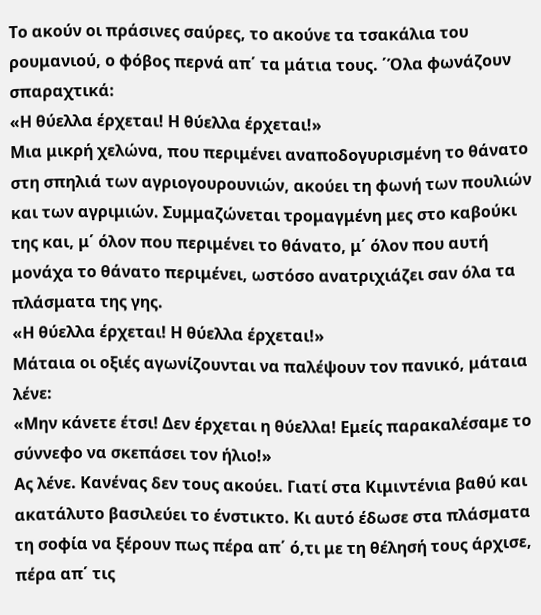Το ακούν οι πράσινες σαύρες, το ακούνε τα τσακάλια του ρουμανιού, ο φόβος περνά απ΄ τα μάτια τους. ΄Όλα φωνάζουν σπαραχτικά:
«Η θύελλα έρχεται! Η θύελλα έρχεται!»
Μια μικρή χελώνα, που περιμένει αναποδογυρισμένη το θάνατο στη σπηλιά των αγριογουρουνιών, ακούει τη φωνή των πουλιών και των αγριμιών. Συμμαζώνεται τρομαγμένη μες στο καβούκι της και, μ΄ όλον που περιμένει το θάνατο, μ΄ όλον που αυτή μονάχα το θάνατο περιμένει, ωστόσο ανατριχιάζει σαν όλα τα πλάσματα της γης.
«Η θύελλα έρχεται! Η θύελλα έρχεται!»
Μάταια οι οξιές αγωνίζουνται να παλέψουν τον πανικό, μάταια λένε:
«Μην κάνετε έτσι! Δεν έρχεται η θύελλα! Εμείς παρακαλέσαμε το σύννεφο να σκεπάσει τον ήλιο!»
Ας λένε. Κανένας δεν τους ακούει. Γιατί στα Κιμιντένια βαθύ και ακατάλυτο βασιλεύει το ένστικτο. Κι αυτό έδωσε στα πλάσματα τη σοφία να ξέρουν πως πέρα απ΄ ό,τι με τη θέλησή τους άρχισε, πέρα απ΄ τις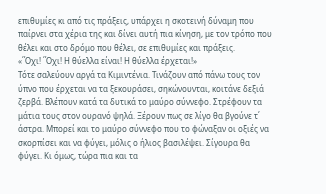επιθυμίες κι από τις πράξεις, υπάρχει η σκοτεινή δύναμη που παίρνει στα χέρια της και δίνει αυτή πια κίνηση, με τον τρόπο που θέλει και στο δρόμο που θέλει, σε επιθυμίες και πράξεις.
«΄Όχι! ΄Όχι! Η θύελλα είναι! Η θύελλα έρχεται!»
Τότε σαλεύουν αργά τα Κιμιντένια. Τινάζουν από πάνω τους τον ύπνο που έρχεται να τα ξεκουράσει, σηκώνουνται, κοιτάνε δεξιά ζερβά. Βλέπουν κατά τα δυτικά το μαύρο σύννεφο. Στρέφουν τα μάτια τους στον ουρανό ψηλά. Ξέρουν πως σε λίγο θα βγούνε τ΄ άστρα. Μπορεί και το μαύρο σύννεφο που το φώναξαν οι οξιές να σκορπίσει και να φύγει, μόλις ο ήλιος βασιλέψει. Σίγουρα θα φύγει. Κι όμως, τώρα πια και τα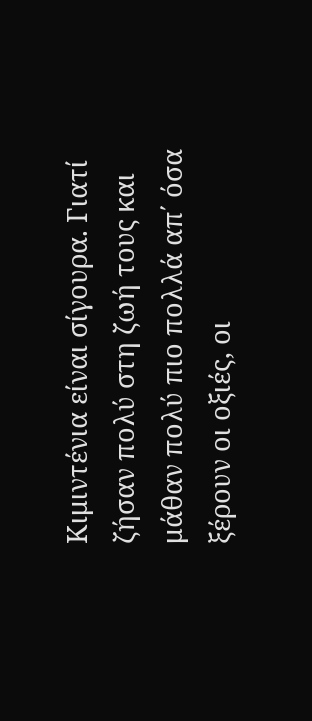Κιμιντένια είναι σίγουρα. Γιατί ζήσαν πολύ στη ζωή τους και μάθαν πολύ πιο πολλά απ΄ όσα ξέρουν οι οξιές, οι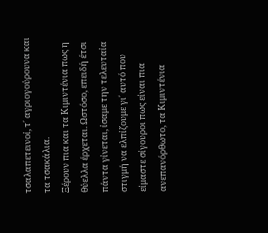τσαλαπετεινοί, τ΄ αγριογούρουνα και τα τσακάλια.
Ξέρουν πια και τα Κιμιντένια πως η θύελλα έρχεται. Ωστόσο, επειδή έτσι πάντα γίνεται, ίσαμε την τελευταία στιγμή να ελπίζουμε γι΄ αυτό που είμαστε σίγουροι πως είναι πια ανεπανόρθωτο, τα Κιμιντένια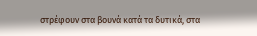στρέφουν στα βουνά κατά τα δυτικά, στα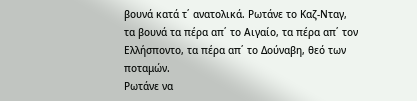βουνά κατά τ΄ ανατολικά. Ρωτάνε το Καζ-Νταγ, τα βουνά τα πέρα απ΄ το Αιγαίο, τα πέρα απ΄ τον Ελλήσποντο, τα πέρα απ΄ το Δούναβη, θεό των ποταμών.
Ρωτάνε να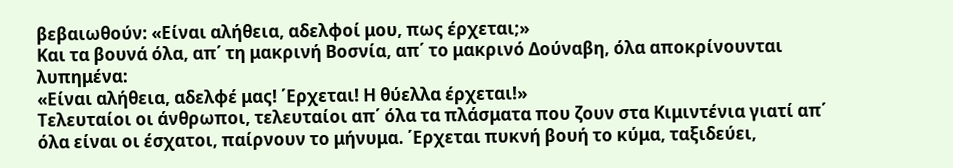βεβαιωθούν: «Είναι αλήθεια, αδελφοί μου, πως έρχεται;»
Και τα βουνά όλα, απ΄ τη μακρινή Βοσνία, απ΄ το μακρινό Δούναβη, όλα αποκρίνουνται λυπημένα:
«Είναι αλήθεια, αδελφέ μας! ΄Ερχεται! Η θύελλα έρχεται!»
Τελευταίοι οι άνθρωποι, τελευταίοι απ΄ όλα τα πλάσματα που ζουν στα Κιμιντένια γιατί απ΄ όλα είναι οι έσχατοι, παίρνουν το μήνυμα. ΄Ερχεται πυκνή βουή το κύμα, ταξιδεύει,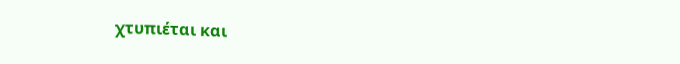χτυπιέται και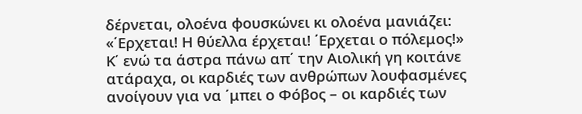δέρνεται, ολοένα φουσκώνει κι ολοένα μανιάζει:
«΄Ερχεται! Η θύελλα έρχεται! ΄Ερχεται ο πόλεμος!»
Κ΄ ενώ τα άστρα πάνω απ΄ την Αιολική γη κοιτάνε ατάραχα, οι καρδιές των ανθρώπων λουφασμένες ανοίγουν για να ΄μπει ο Φόβος – οι καρδιές των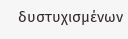δυστυχισμένων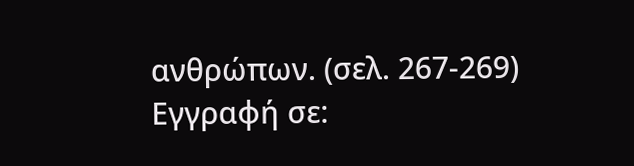ανθρώπων. (σελ. 267-269)
Εγγραφή σε: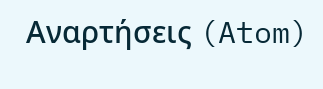Αναρτήσεις (Atom)